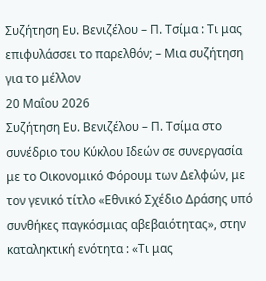Συζήτηση Ευ. Βενιζέλου – Π. Τσίμα : Τι μας επιφυλάσσει το παρελθόν; – Μια συζήτηση για το μέλλον
20 Μαΐου 2026
Συζήτηση Ευ. Βενιζέλου – Π. Τσίμα στο συνέδριο του Κύκλου Ιδεών σε συνεργασία με το Οικονομικό Φόρουμ των Δελφών, με τον γενικό τίτλο «Εθνικό Σχέδιο Δράσης υπό συνθήκες παγκόσμιας αβεβαιότητας», στην καταληκτική ενότητα : «Τι μας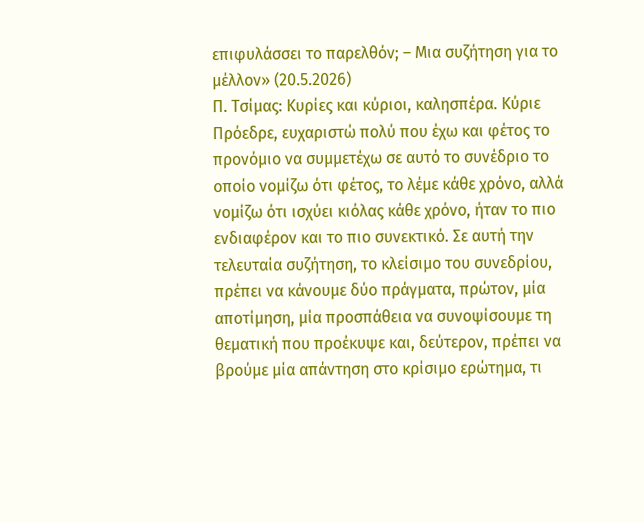επιφυλάσσει το παρελθόν; – Μια συζήτηση για το μέλλον» (20.5.2026)
Π. Τσίμας: Κυρίες και κύριοι, καλησπέρα. Κύριε Πρόεδρε, ευχαριστώ πολύ που έχω και φέτος το προνόμιο να συμμετέχω σε αυτό το συνέδριο το οποίο νομίζω ότι φέτος, το λέμε κάθε χρόνο, αλλά νομίζω ότι ισχύει κιόλας κάθε χρόνο, ήταν το πιο ενδιαφέρον και το πιο συνεκτικό. Σε αυτή την τελευταία συζήτηση, το κλείσιμο του συνεδρίου, πρέπει να κάνουμε δύο πράγματα, πρώτον, μία αποτίμηση, μία προσπάθεια να συνοψίσουμε τη θεματική που προέκυψε και, δεύτερον, πρέπει να βρούμε μία απάντηση στο κρίσιμο ερώτημα, τι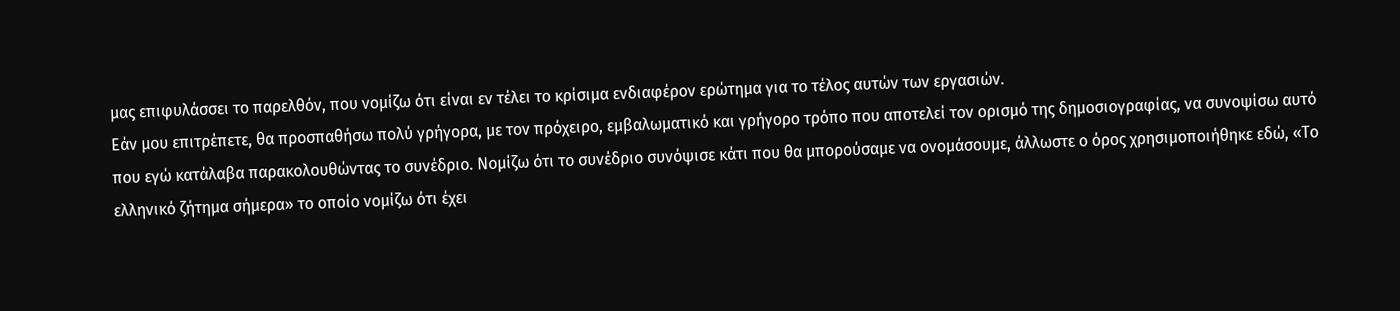μας επιφυλάσσει το παρελθόν, που νομίζω ότι είναι εν τέλει το κρίσιμα ενδιαφέρον ερώτημα για το τέλος αυτών των εργασιών.
Εάν μου επιτρέπετε, θα προσπαθήσω πολύ γρήγορα, με τον πρόχειρο, εμβαλωματικό και γρήγορο τρόπο που αποτελεί τον ορισμό της δημοσιογραφίας, να συνοψίσω αυτό που εγώ κατάλαβα παρακολουθώντας το συνέδριο. Νομίζω ότι το συνέδριο συνόψισε κάτι που θα μπορούσαμε να ονομάσουμε, άλλωστε ο όρος χρησιμοποιήθηκε εδώ, «Το ελληνικό ζήτημα σήμερα» το οποίο νομίζω ότι έχει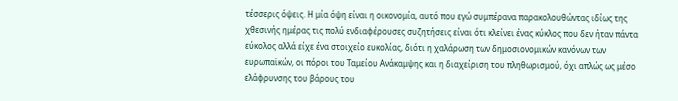τέσσερις όψεις. Η μία όψη είναι η οικονομία, αυτό που εγώ συμπέρανα παρακολουθώντας ιδίως της χθεσινής ημέρας τις πολύ ενδιαφέρουσες συζητήσεις είναι ότι κλείνει ένας κύκλος που δεν ήταν πάντα εύκολος αλλά είχε ένα στοιχείο ευκολίας, διότι η χαλάρωση των δημοσιονομικών κανόνων των ευρωπαϊκών, οι πόροι του Ταμείου Ανάκαμψης και η διαχείριση του πληθωρισμού, όχι απλώς ως μέσο ελάφρυνσης του βάρους του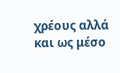χρέους αλλά και ως μέσο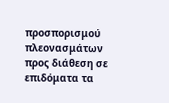προσπορισμού πλεονασμάτων προς διάθεση σε επιδόματα τα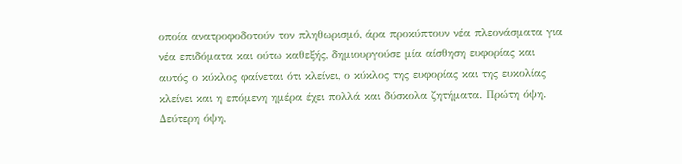οποία ανατροφοδοτούν τον πληθωρισμό, άρα προκύπτουν νέα πλεονάσματα για νέα επιδόματα και ούτω καθεξής, δημιουργούσε μία αίσθηση ευφορίας και αυτός ο κύκλος φαίνεται ότι κλείνει, ο κύκλος της ευφορίας και της ευκολίας κλείνει και η επόμενη ημέρα έχει πολλά και δύσκολα ζητήματα. Πρώτη όψη.
Δεύτερη όψη,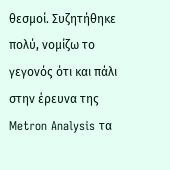θεσμοί. Συζητήθηκε πολύ, νομίζω το γεγονός ότι και πάλι στην έρευνα της Metron Analysis τα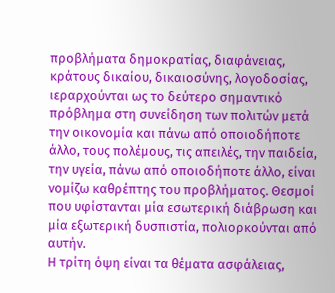προβλήματα δημοκρατίας, διαφάνειας, κράτους δικαίου, δικαιοσύνης, λογοδοσίας, ιεραρχούνται ως το δεύτερο σημαντικό πρόβλημα στη συνείδηση των πολιτών μετά την οικονομία και πάνω από οποιοδήποτε άλλο, τους πολέμους, τις απειλές, την παιδεία, την υγεία, πάνω από οποιοδήποτε άλλο, είναι νομίζω καθρέπτης του προβλήματος. Θεσμοί που υφίστανται μία εσωτερική διάβρωση και μία εξωτερική δυσπιστία, πολιορκούνται από αυτήν.
Η τρίτη όψη είναι τα θέματα ασφάλειας,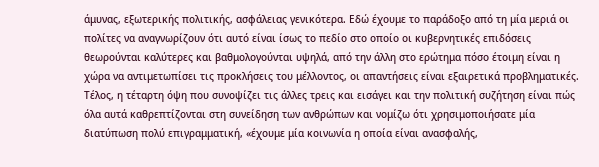άμυνας, εξωτερικής πολιτικής, ασφάλειας γενικότερα. Εδώ έχουμε το παράδοξο από τη μία μεριά οι πολίτες να αναγνωρίζουν ότι αυτό είναι ίσως το πεδίο στο οποίο οι κυβερνητικές επιδόσεις θεωρούνται καλύτερες και βαθμολογούνται υψηλά, από την άλλη στο ερώτημα πόσο έτοιμη είναι η χώρα να αντιμετωπίσει τις προκλήσεις του μέλλοντος, οι απαντήσεις είναι εξαιρετικά προβληματικές.
Τέλος, η τέταρτη όψη που συνοψίζει τις άλλες τρεις και εισάγει και την πολιτική συζήτηση είναι πώς όλα αυτά καθρεπτίζονται στη συνείδηση των ανθρώπων και νομίζω ότι χρησιμοποιήσατε μία διατύπωση πολύ επιγραμματική, «έχουμε μία κοινωνία η οποία είναι ανασφαλής,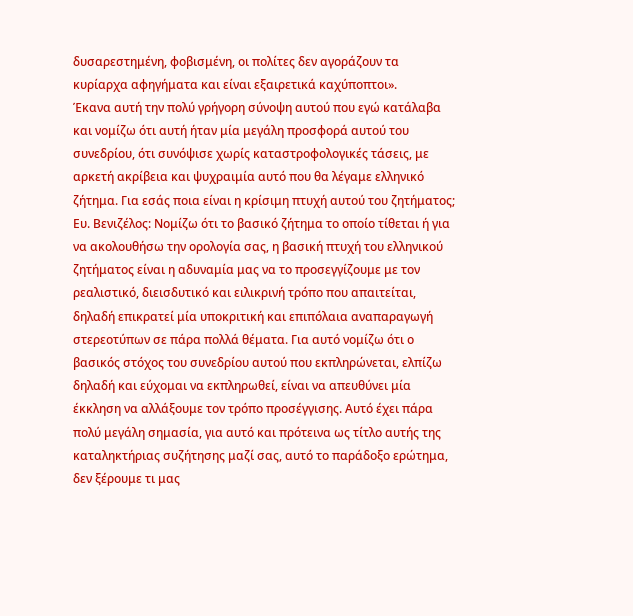δυσαρεστημένη, φοβισμένη, οι πολίτες δεν αγοράζουν τα κυρίαρχα αφηγήματα και είναι εξαιρετικά καχύποπτοι».
Έκανα αυτή την πολύ γρήγορη σύνοψη αυτού που εγώ κατάλαβα και νομίζω ότι αυτή ήταν μία μεγάλη προσφορά αυτού του συνεδρίου, ότι συνόψισε χωρίς καταστροφολογικές τάσεις, με αρκετή ακρίβεια και ψυχραιμία αυτό που θα λέγαμε ελληνικό ζήτημα. Για εσάς ποια είναι η κρίσιμη πτυχή αυτού του ζητήματος;
Ευ. Βενιζέλος: Νομίζω ότι το βασικό ζήτημα το οποίο τίθεται ή για να ακολουθήσω την ορολογία σας, η βασική πτυχή του ελληνικού ζητήματος είναι η αδυναμία μας να το προσεγγίζουμε με τον ρεαλιστικό, διεισδυτικό και ειλικρινή τρόπο που απαιτείται, δηλαδή επικρατεί μία υποκριτική και επιπόλαια αναπαραγωγή στερεοτύπων σε πάρα πολλά θέματα. Για αυτό νομίζω ότι ο βασικός στόχος του συνεδρίου αυτού που εκπληρώνεται, ελπίζω δηλαδή και εύχομαι να εκπληρωθεί, είναι να απευθύνει μία έκκληση να αλλάξουμε τον τρόπο προσέγγισης. Αυτό έχει πάρα πολύ μεγάλη σημασία, για αυτό και πρότεινα ως τίτλο αυτής της καταληκτήριας συζήτησης μαζί σας, αυτό το παράδοξο ερώτημα, δεν ξέρουμε τι μας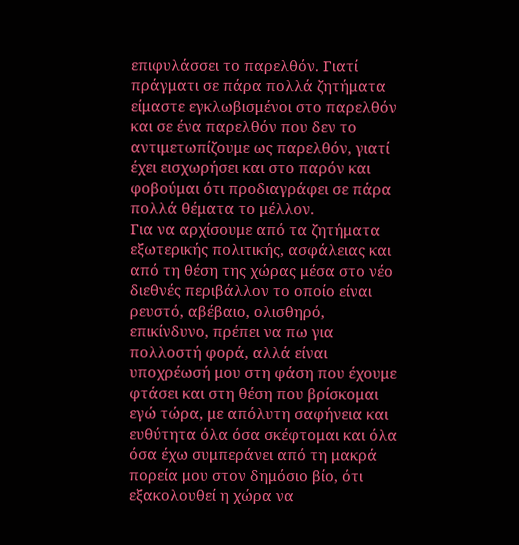επιφυλάσσει το παρελθόν. Γιατί πράγματι σε πάρα πολλά ζητήματα είμαστε εγκλωβισμένοι στο παρελθόν και σε ένα παρελθόν που δεν το αντιμετωπίζουμε ως παρελθόν, γιατί έχει εισχωρήσει και στο παρόν και φοβούμαι ότι προδιαγράφει σε πάρα πολλά θέματα το μέλλον.
Για να αρχίσουμε από τα ζητήματα εξωτερικής πολιτικής, ασφάλειας και από τη θέση της χώρας μέσα στο νέο διεθνές περιβάλλον το οποίο είναι ρευστό, αβέβαιο, ολισθηρό, επικίνδυνο, πρέπει να πω για πολλοστή φορά, αλλά είναι υποχρέωσή μου στη φάση που έχουμε φτάσει και στη θέση που βρίσκομαι εγώ τώρα, με απόλυτη σαφήνεια και ευθύτητα όλα όσα σκέφτομαι και όλα όσα έχω συμπεράνει από τη μακρά πορεία μου στον δημόσιο βίο, ότι εξακολουθεί η χώρα να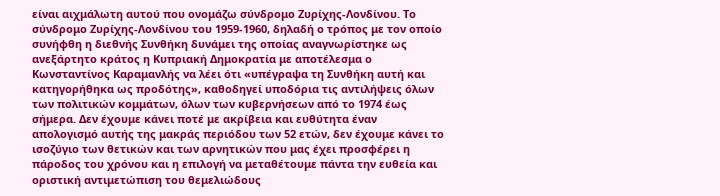είναι αιχμάλωτη αυτού που ονομάζω σύνδρομο Ζυρίχης-Λονδίνου. Το σύνδρομο Ζυρίχης-Λονδίνου του 1959-1960, δηλαδή ο τρόπος με τον οποίο συνήφθη η διεθνής Συνθήκη δυνάμει της οποίας αναγνωρίστηκε ως ανεξάρτητο κράτος η Κυπριακή Δημοκρατία με αποτέλεσμα ο Κωνσταντίνος Καραμανλής να λέει ότι «υπέγραψα τη Συνθήκη αυτή και κατηγορήθηκα ως προδότης», καθοδηγεί υποδόρια τις αντιλήψεις όλων των πολιτικών κομμάτων, όλων των κυβερνήσεων από το 1974 έως σήμερα. Δεν έχουμε κάνει ποτέ με ακρίβεια και ευθύτητα έναν απολογισμό αυτής της μακράς περιόδου των 52 ετών, δεν έχουμε κάνει το ισοζύγιο των θετικών και των αρνητικών που μας έχει προσφέρει η πάροδος του χρόνου και η επιλογή να μεταθέτουμε πάντα την ευθεία και οριστική αντιμετώπιση του θεμελιώδους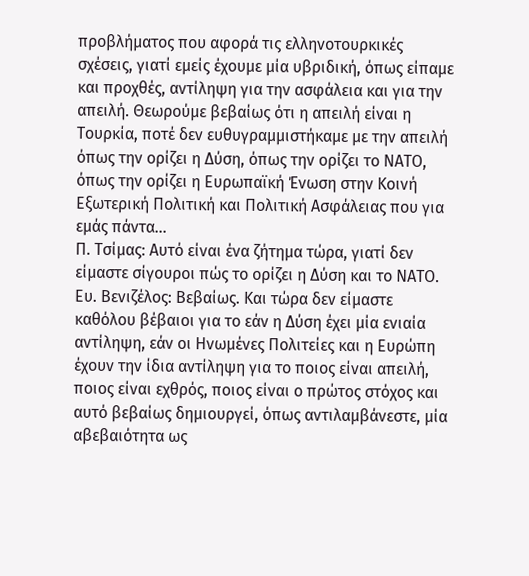προβλήματος που αφορά τις ελληνοτουρκικές σχέσεις, γιατί εμείς έχουμε μία υβριδική, όπως είπαμε και προχθές, αντίληψη για την ασφάλεια και για την απειλή. Θεωρούμε βεβαίως ότι η απειλή είναι η Τουρκία, ποτέ δεν ευθυγραμμιστήκαμε με την απειλή όπως την ορίζει η Δύση, όπως την ορίζει το ΝΑΤΟ, όπως την ορίζει η Ευρωπαϊκή Ένωση στην Κοινή Εξωτερική Πολιτική και Πολιτική Ασφάλειας που για εμάς πάντα…
Π. Τσίμας: Αυτό είναι ένα ζήτημα τώρα, γιατί δεν είμαστε σίγουροι πώς το ορίζει η Δύση και το ΝΑΤΟ.
Ευ. Βενιζέλος: Βεβαίως. Και τώρα δεν είμαστε καθόλου βέβαιοι για το εάν η Δύση έχει μία ενιαία αντίληψη, εάν οι Ηνωμένες Πολιτείες και η Ευρώπη έχουν την ίδια αντίληψη για το ποιος είναι απειλή, ποιος είναι εχθρός, ποιος είναι ο πρώτος στόχος και αυτό βεβαίως δημιουργεί, όπως αντιλαμβάνεστε, μία αβεβαιότητα ως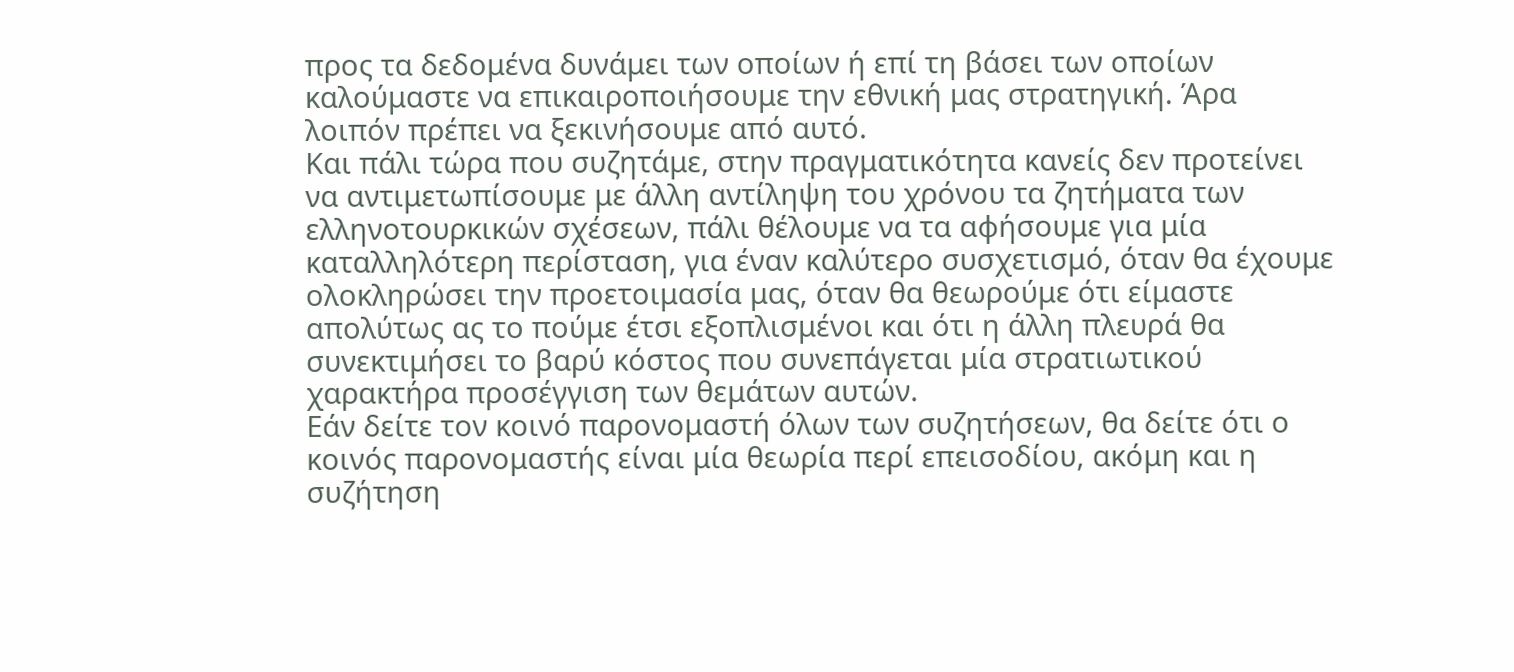προς τα δεδομένα δυνάμει των οποίων ή επί τη βάσει των οποίων καλούμαστε να επικαιροποιήσουμε την εθνική μας στρατηγική. Άρα λοιπόν πρέπει να ξεκινήσουμε από αυτό.
Και πάλι τώρα που συζητάμε, στην πραγματικότητα κανείς δεν προτείνει να αντιμετωπίσουμε με άλλη αντίληψη του χρόνου τα ζητήματα των ελληνοτουρκικών σχέσεων, πάλι θέλουμε να τα αφήσουμε για μία καταλληλότερη περίσταση, για έναν καλύτερο συσχετισμό, όταν θα έχουμε ολοκληρώσει την προετοιμασία μας, όταν θα θεωρούμε ότι είμαστε απολύτως ας το πούμε έτσι εξοπλισμένοι και ότι η άλλη πλευρά θα συνεκτιμήσει το βαρύ κόστος που συνεπάγεται μία στρατιωτικού χαρακτήρα προσέγγιση των θεμάτων αυτών.
Εάν δείτε τον κοινό παρονομαστή όλων των συζητήσεων, θα δείτε ότι ο κοινός παρονομαστής είναι μία θεωρία περί επεισοδίου, ακόμη και η συζήτηση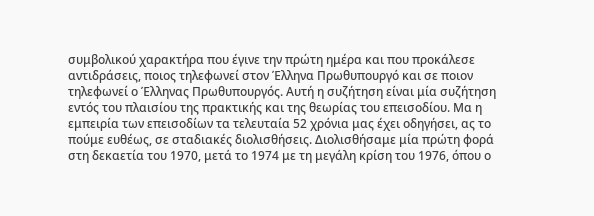συμβολικού χαρακτήρα που έγινε την πρώτη ημέρα και που προκάλεσε αντιδράσεις, ποιος τηλεφωνεί στον Έλληνα Πρωθυπουργό και σε ποιον τηλεφωνεί ο Έλληνας Πρωθυπουργός. Αυτή η συζήτηση είναι μία συζήτηση εντός του πλαισίου της πρακτικής και της θεωρίας του επεισοδίου. Μα η εμπειρία των επεισοδίων τα τελευταία 52 χρόνια μας έχει οδηγήσει, ας το πούμε ευθέως, σε σταδιακές διολισθήσεις. Διολισθήσαμε μία πρώτη φορά στη δεκαετία του 1970, μετά το 1974 με τη μεγάλη κρίση του 1976, όπου ο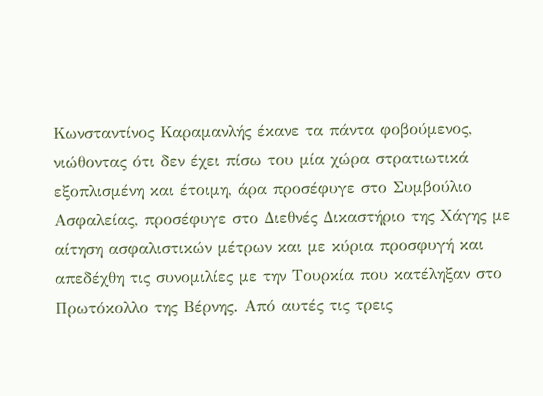Κωνσταντίνος Καραμανλής έκανε τα πάντα φοβούμενος, νιώθοντας ότι δεν έχει πίσω του μία χώρα στρατιωτικά εξοπλισμένη και έτοιμη, άρα προσέφυγε στο Συμβούλιο Ασφαλείας, προσέφυγε στο Διεθνές Δικαστήριο της Χάγης με αίτηση ασφαλιστικών μέτρων και με κύρια προσφυγή και απεδέχθη τις συνομιλίες με την Τουρκία που κατέληξαν στο Πρωτόκολλο της Βέρνης. Από αυτές τις τρεις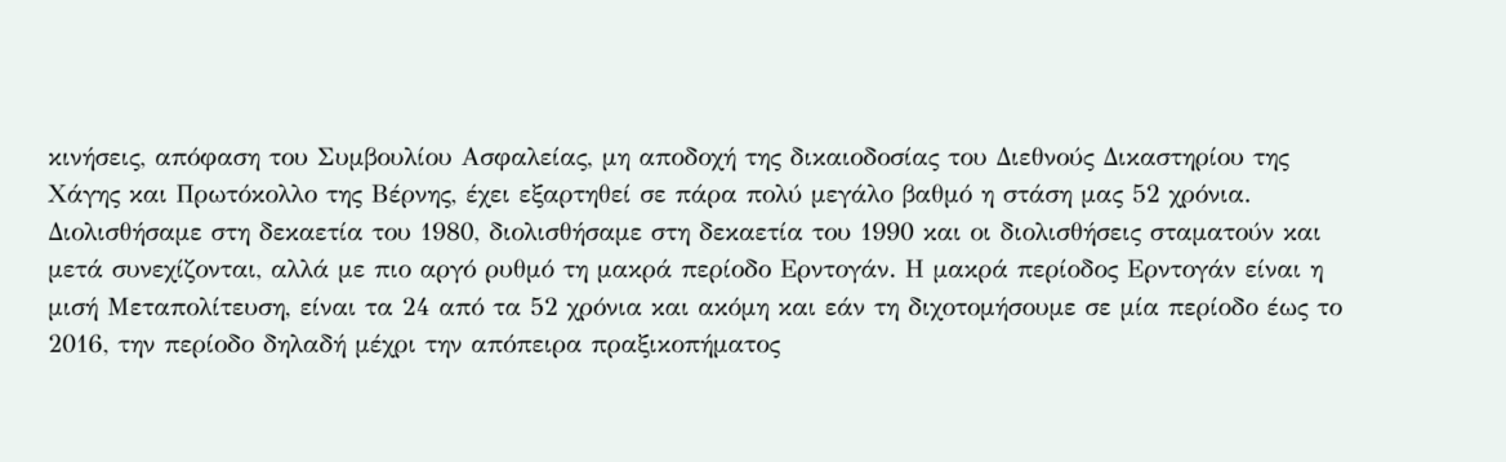κινήσεις, απόφαση του Συμβουλίου Ασφαλείας, μη αποδοχή της δικαιοδοσίας του Διεθνούς Δικαστηρίου της Χάγης και Πρωτόκολλο της Βέρνης, έχει εξαρτηθεί σε πάρα πολύ μεγάλο βαθμό η στάση μας 52 χρόνια. Διολισθήσαμε στη δεκαετία του 1980, διολισθήσαμε στη δεκαετία του 1990 και οι διολισθήσεις σταματούν και μετά συνεχίζονται, αλλά με πιο αργό ρυθμό τη μακρά περίοδο Ερντογάν. Η μακρά περίοδος Ερντογάν είναι η μισή Μεταπολίτευση, είναι τα 24 από τα 52 χρόνια και ακόμη και εάν τη διχοτομήσουμε σε μία περίοδο έως το 2016, την περίοδο δηλαδή μέχρι την απόπειρα πραξικοπήματος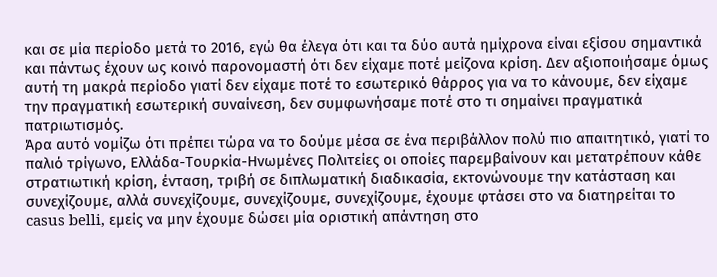και σε μία περίοδο μετά το 2016, εγώ θα έλεγα ότι και τα δύο αυτά ημίχρονα είναι εξίσου σημαντικά και πάντως έχουν ως κοινό παρονομαστή ότι δεν είχαμε ποτέ μείζονα κρίση. Δεν αξιοποιήσαμε όμως αυτή τη μακρά περίοδο γιατί δεν είχαμε ποτέ το εσωτερικό θάρρος για να το κάνουμε, δεν είχαμε την πραγματική εσωτερική συναίνεση, δεν συμφωνήσαμε ποτέ στο τι σημαίνει πραγματικά πατριωτισμός.
Άρα αυτό νομίζω ότι πρέπει τώρα να το δούμε μέσα σε ένα περιβάλλον πολύ πιο απαιτητικό, γιατί το παλιό τρίγωνο, Ελλάδα-Τουρκία-Ηνωμένες Πολιτείες οι οποίες παρεμβαίνουν και μετατρέπουν κάθε στρατιωτική κρίση, ένταση, τριβή σε διπλωματική διαδικασία, εκτονώνουμε την κατάσταση και συνεχίζουμε, αλλά συνεχίζουμε, συνεχίζουμε, συνεχίζουμε, έχουμε φτάσει στο να διατηρείται το casus belli, εμείς να μην έχουμε δώσει μία οριστική απάντηση στο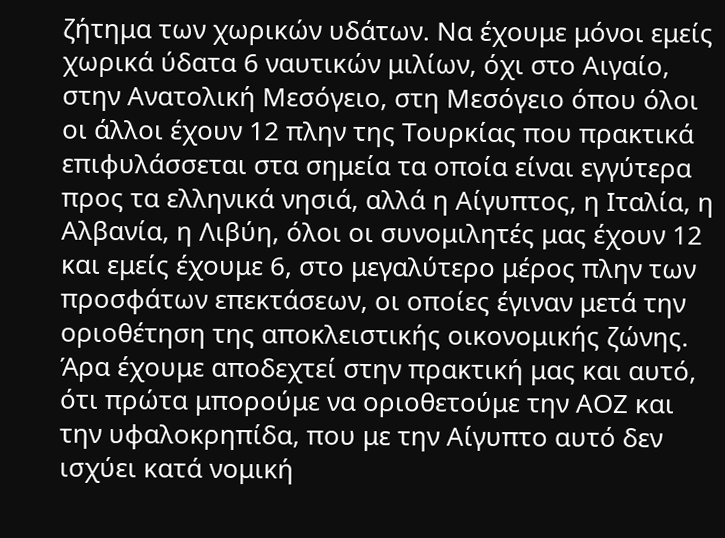ζήτημα των χωρικών υδάτων. Να έχουμε μόνοι εμείς χωρικά ύδατα 6 ναυτικών μιλίων, όχι στο Αιγαίο, στην Ανατολική Μεσόγειο, στη Μεσόγειο όπου όλοι οι άλλοι έχουν 12 πλην της Τουρκίας που πρακτικά επιφυλάσσεται στα σημεία τα οποία είναι εγγύτερα προς τα ελληνικά νησιά, αλλά η Αίγυπτος, η Ιταλία, η Αλβανία, η Λιβύη, όλοι οι συνομιλητές μας έχουν 12 και εμείς έχουμε 6, στο μεγαλύτερο μέρος πλην των προσφάτων επεκτάσεων, οι οποίες έγιναν μετά την οριοθέτηση της αποκλειστικής οικονομικής ζώνης. Άρα έχουμε αποδεχτεί στην πρακτική μας και αυτό, ότι πρώτα μπορούμε να οριοθετούμε την ΑΟΖ και την υφαλοκρηπίδα, που με την Αίγυπτο αυτό δεν ισχύει κατά νομική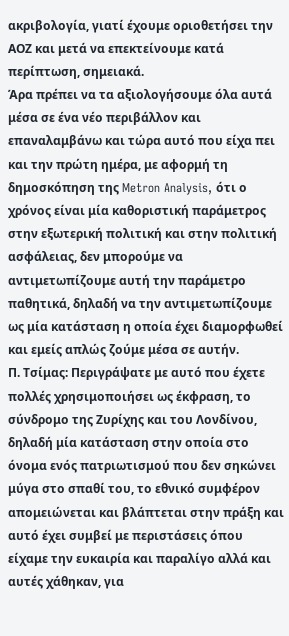ακριβολογία, γιατί έχουμε οριοθετήσει την ΑΟΖ και μετά να επεκτείνουμε κατά περίπτωση, σημειακά.
Άρα πρέπει να τα αξιολογήσουμε όλα αυτά μέσα σε ένα νέο περιβάλλον και επαναλαμβάνω και τώρα αυτό που είχα πει και την πρώτη ημέρα, με αφορμή τη δημοσκόπηση της Metron Analysis, ότι ο χρόνος είναι μία καθοριστική παράμετρος στην εξωτερική πολιτική και στην πολιτική ασφάλειας, δεν μπορούμε να αντιμετωπίζουμε αυτή την παράμετρο παθητικά, δηλαδή να την αντιμετωπίζουμε ως μία κατάσταση η οποία έχει διαμορφωθεί και εμείς απλώς ζούμε μέσα σε αυτήν.
Π. Τσίμας: Περιγράψατε με αυτό που έχετε πολλές χρησιμοποιήσει ως έκφραση, το σύνδρομο της Ζυρίχης και του Λονδίνου, δηλαδή μία κατάσταση στην οποία στο όνομα ενός πατριωτισμού που δεν σηκώνει μύγα στο σπαθί του, το εθνικό συμφέρον απομειώνεται και βλάπτεται στην πράξη και αυτό έχει συμβεί με περιστάσεις όπου είχαμε την ευκαιρία και παραλίγο αλλά και αυτές χάθηκαν, για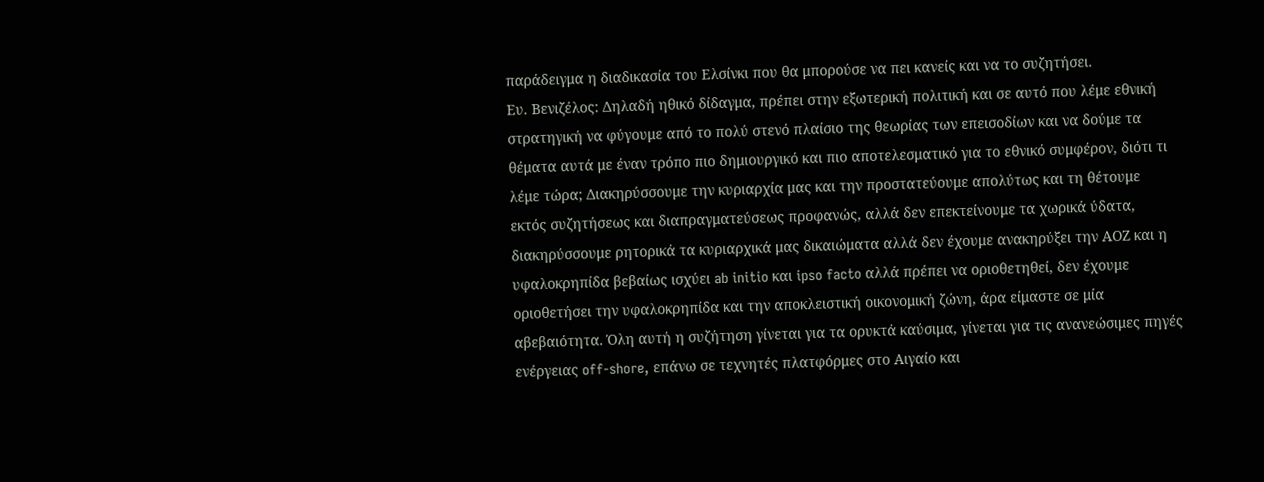παράδειγμα η διαδικασία του Ελσίνκι που θα μπορούσε να πει κανείς και να το συζητήσει.
Ευ. Βενιζέλος: Δηλαδή ηθικό δίδαγμα, πρέπει στην εξωτερική πολιτική και σε αυτό που λέμε εθνική στρατηγική να φύγουμε από το πολύ στενό πλαίσιο της θεωρίας των επεισοδίων και να δούμε τα θέματα αυτά με έναν τρόπο πιο δημιουργικό και πιο αποτελεσματικό για το εθνικό συμφέρον, διότι τι λέμε τώρα; Διακηρύσσουμε την κυριαρχία μας και την προστατεύουμε απολύτως και τη θέτουμε εκτός συζητήσεως και διαπραγματεύσεως προφανώς, αλλά δεν επεκτείνουμε τα χωρικά ύδατα, διακηρύσσουμε ρητορικά τα κυριαρχικά μας δικαιώματα αλλά δεν έχουμε ανακηρύξει την ΑΟΖ και η υφαλοκρηπίδα βεβαίως ισχύει ab initio και ipso facto αλλά πρέπει να οριοθετηθεί, δεν έχουμε οριοθετήσει την υφαλοκρηπίδα και την αποκλειστική οικονομική ζώνη, άρα είμαστε σε μία αβεβαιότητα. Όλη αυτή η συζήτηση γίνεται για τα ορυκτά καύσιμα, γίνεται για τις ανανεώσιμες πηγές ενέργειας off-shore, επάνω σε τεχνητές πλατφόρμες στο Αιγαίο και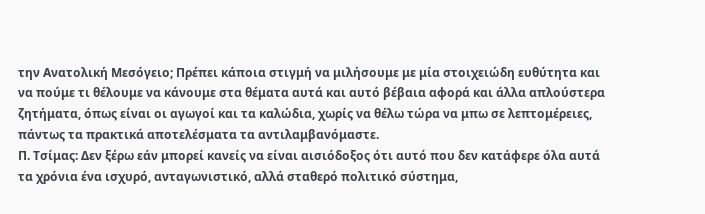την Ανατολική Μεσόγειο; Πρέπει κάποια στιγμή να μιλήσουμε με μία στοιχειώδη ευθύτητα και να πούμε τι θέλουμε να κάνουμε στα θέματα αυτά και αυτό βέβαια αφορά και άλλα απλούστερα ζητήματα, όπως είναι οι αγωγοί και τα καλώδια, χωρίς να θέλω τώρα να μπω σε λεπτομέρειες, πάντως τα πρακτικά αποτελέσματα τα αντιλαμβανόμαστε.
Π. Τσίμας: Δεν ξέρω εάν μπορεί κανείς να είναι αισιόδοξος ότι αυτό που δεν κατάφερε όλα αυτά τα χρόνια ένα ισχυρό, ανταγωνιστικό, αλλά σταθερό πολιτικό σύστημα,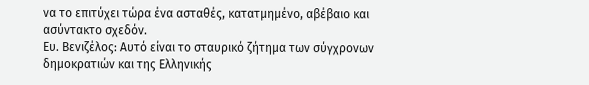να το επιτύχει τώρα ένα ασταθές, κατατμημένο, αβέβαιο και ασύντακτο σχεδόν.
Ευ. Βενιζέλος: Αυτό είναι το σταυρικό ζήτημα των σύγχρονων δημοκρατιών και της Ελληνικής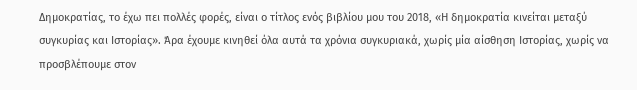Δημοκρατίας, το έχω πει πολλές φορές, είναι ο τίτλος ενός βιβλίου μου του 2018, «Η δημοκρατία κινείται μεταξύ συγκυρίας και Ιστορίας». Άρα έχουμε κινηθεί όλα αυτά τα χρόνια συγκυριακά, χωρίς μία αίσθηση Ιστορίας, χωρίς να προσβλέπουμε στον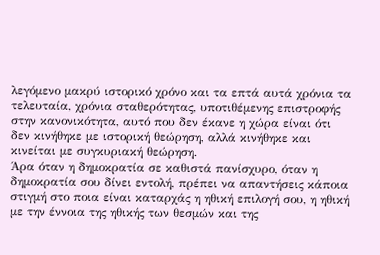λεγόμενο μακρύ ιστορικό χρόνο και τα επτά αυτά χρόνια τα τελευταία, χρόνια σταθερότητας, υποτιθέμενης επιστροφής στην κανονικότητα, αυτό που δεν έκανε η χώρα είναι ότι δεν κινήθηκε με ιστορική θεώρηση, αλλά κινήθηκε και κινείται με συγκυριακή θεώρηση.
Άρα όταν η δημοκρατία σε καθιστά πανίσχυρο, όταν η δημοκρατία σου δίνει εντολή, πρέπει να απαντήσεις κάποια στιγμή στο ποια είναι καταρχάς η ηθική επιλογή σου, η ηθική με την έννοια της ηθικής των θεσμών και της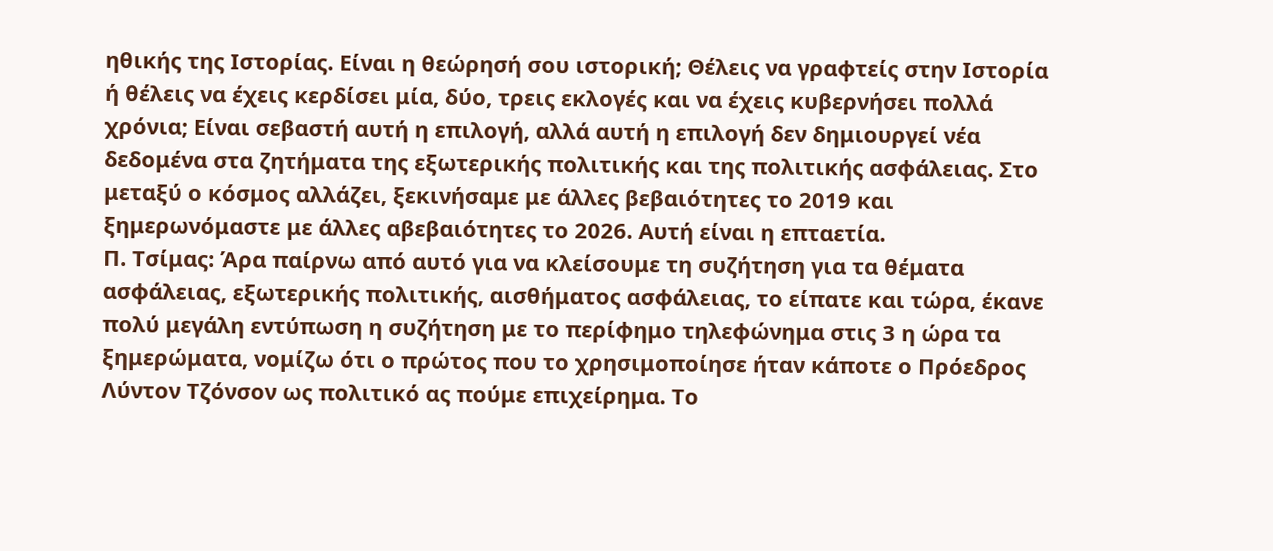ηθικής της Ιστορίας. Είναι η θεώρησή σου ιστορική; Θέλεις να γραφτείς στην Ιστορία ή θέλεις να έχεις κερδίσει μία, δύο, τρεις εκλογές και να έχεις κυβερνήσει πολλά χρόνια; Είναι σεβαστή αυτή η επιλογή, αλλά αυτή η επιλογή δεν δημιουργεί νέα δεδομένα στα ζητήματα της εξωτερικής πολιτικής και της πολιτικής ασφάλειας. Στο μεταξύ ο κόσμος αλλάζει, ξεκινήσαμε με άλλες βεβαιότητες το 2019 και ξημερωνόμαστε με άλλες αβεβαιότητες το 2026. Αυτή είναι η επταετία.
Π. Τσίμας: Άρα παίρνω από αυτό για να κλείσουμε τη συζήτηση για τα θέματα ασφάλειας, εξωτερικής πολιτικής, αισθήματος ασφάλειας, το είπατε και τώρα, έκανε πολύ μεγάλη εντύπωση η συζήτηση με το περίφημο τηλεφώνημα στις 3 η ώρα τα ξημερώματα, νομίζω ότι ο πρώτος που το χρησιμοποίησε ήταν κάποτε ο Πρόεδρος Λύντον Τζόνσον ως πολιτικό ας πούμε επιχείρημα. Το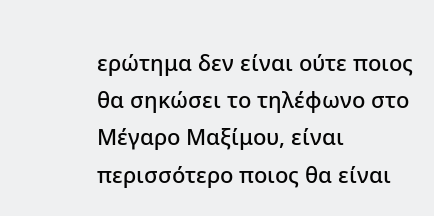ερώτημα δεν είναι ούτε ποιος θα σηκώσει το τηλέφωνο στο Μέγαρο Μαξίμου, είναι περισσότερο ποιος θα είναι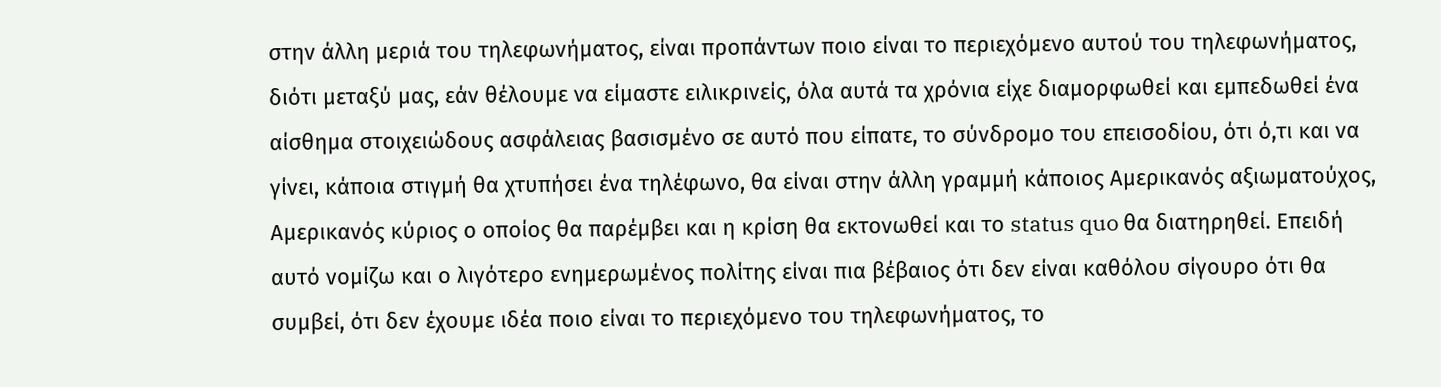στην άλλη μεριά του τηλεφωνήματος, είναι προπάντων ποιο είναι το περιεχόμενο αυτού του τηλεφωνήματος, διότι μεταξύ μας, εάν θέλουμε να είμαστε ειλικρινείς, όλα αυτά τα χρόνια είχε διαμορφωθεί και εμπεδωθεί ένα αίσθημα στοιχειώδους ασφάλειας βασισμένο σε αυτό που είπατε, το σύνδρομο του επεισοδίου, ότι ό,τι και να γίνει, κάποια στιγμή θα χτυπήσει ένα τηλέφωνο, θα είναι στην άλλη γραμμή κάποιος Αμερικανός αξιωματούχος, Αμερικανός κύριος ο οποίος θα παρέμβει και η κρίση θα εκτονωθεί και το status quo θα διατηρηθεί. Επειδή αυτό νομίζω και ο λιγότερο ενημερωμένος πολίτης είναι πια βέβαιος ότι δεν είναι καθόλου σίγουρο ότι θα συμβεί, ότι δεν έχουμε ιδέα ποιο είναι το περιεχόμενο του τηλεφωνήματος, το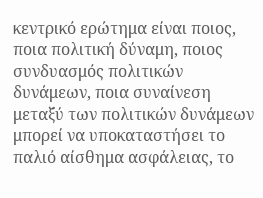κεντρικό ερώτημα είναι ποιος, ποια πολιτική δύναμη, ποιος συνδυασμός πολιτικών δυνάμεων, ποια συναίνεση μεταξύ των πολιτικών δυνάμεων μπορεί να υποκαταστήσει το παλιό αίσθημα ασφάλειας, το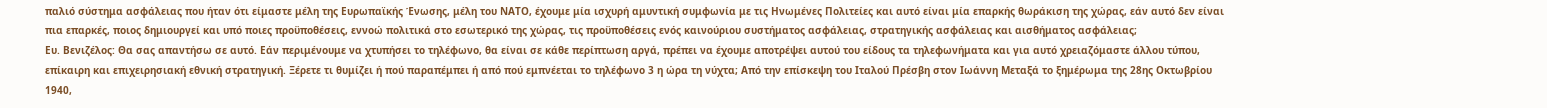παλιό σύστημα ασφάλειας που ήταν ότι είμαστε μέλη της Ευρωπαϊκής Ένωσης, μέλη του ΝΑΤΟ, έχουμε μία ισχυρή αμυντική συμφωνία με τις Ηνωμένες Πολιτείες και αυτό είναι μία επαρκής θωράκιση της χώρας, εάν αυτό δεν είναι πια επαρκές, ποιος δημιουργεί και υπό ποιες προϋποθέσεις, εννοώ πολιτικά στο εσωτερικό της χώρας, τις προϋποθέσεις ενός καινούριου συστήματος ασφάλειας, στρατηγικής ασφάλειας και αισθήματος ασφάλειας;
Ευ. Βενιζέλος: Θα σας απαντήσω σε αυτό. Εάν περιμένουμε να χτυπήσει το τηλέφωνο, θα είναι σε κάθε περίπτωση αργά, πρέπει να έχουμε αποτρέψει αυτού του είδους τα τηλεφωνήματα και για αυτό χρειαζόμαστε άλλου τύπου, επίκαιρη και επιχειρησιακή εθνική στρατηγική. Ξέρετε τι θυμίζει ή πού παραπέμπει ή από πού εμπνέεται το τηλέφωνο 3 η ώρα τη νύχτα; Από την επίσκεψη του Ιταλού Πρέσβη στον Ιωάννη Μεταξά το ξημέρωμα της 28ης Οκτωβρίου 1940,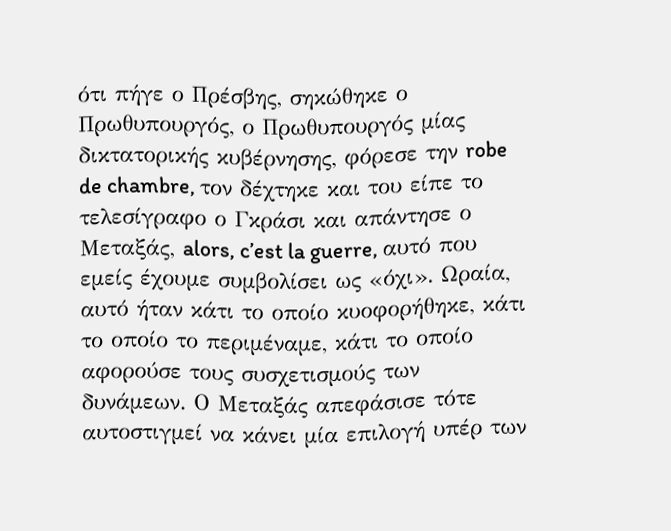ότι πήγε ο Πρέσβης, σηκώθηκε ο Πρωθυπουργός, ο Πρωθυπουργός μίας δικτατορικής κυβέρνησης, φόρεσε την robe de chambre, τον δέχτηκε και του είπε το τελεσίγραφο ο Γκράσι και απάντησε ο Μεταξάς, alors, c’est la guerre, αυτό που εμείς έχουμε συμβολίσει ως «όχι». Ωραία, αυτό ήταν κάτι το οποίο κυοφορήθηκε, κάτι το οποίο το περιμέναμε, κάτι το οποίο αφορούσε τους συσχετισμούς των δυνάμεων. Ο Μεταξάς απεφάσισε τότε αυτοστιγμεί να κάνει μία επιλογή υπέρ των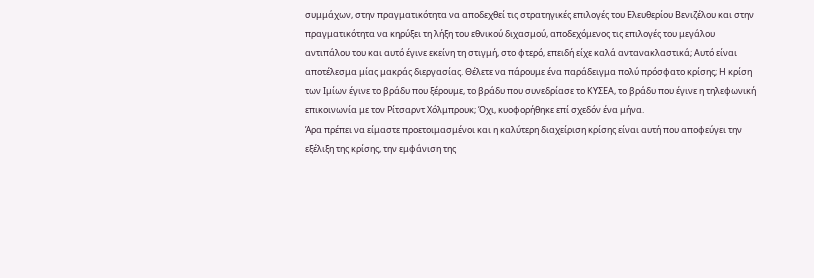συμμάχων, στην πραγματικότητα να αποδεχθεί τις στρατηγικές επιλογές του Ελευθερίου Βενιζέλου και στην πραγματικότητα να κηρύξει τη λήξη του εθνικού διχασμού, αποδεχόμενος τις επιλογές του μεγάλου αντιπάλου του και αυτό έγινε εκείνη τη στιγμή, στο φτερό, επειδή είχε καλά αντανακλαστικά; Αυτό είναι αποτέλεσμα μίας μακράς διεργασίας. Θέλετε να πάρουμε ένα παράδειγμα πολύ πρόσφατο κρίσης; Η κρίση των Ιμίων έγινε το βράδυ που ξέρουμε, το βράδυ που συνεδρίασε το ΚΥΣΕΑ, το βράδυ που έγινε η τηλεφωνική επικοινωνία με τον Ρίτσαρντ Χόλμπρουκ; Όχι, κυοφορήθηκε επί σχεδόν ένα μήνα.
Άρα πρέπει να είμαστε προετοιμασμένοι και η καλύτερη διαχείριση κρίσης είναι αυτή που αποφεύγει την εξέλιξη της κρίσης, την εμφάνιση της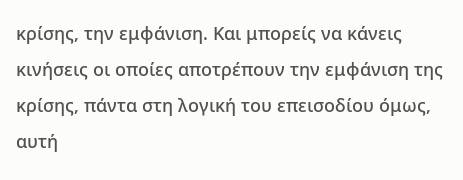κρίσης, την εμφάνιση. Και μπορείς να κάνεις κινήσεις οι οποίες αποτρέπουν την εμφάνιση της κρίσης, πάντα στη λογική του επεισοδίου όμως, αυτή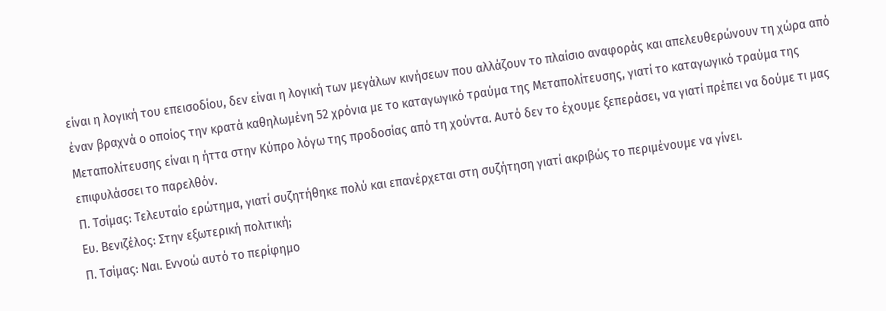είναι η λογική του επεισοδίου, δεν είναι η λογική των μεγάλων κινήσεων που αλλάζουν το πλαίσιο αναφοράς και απελευθερώνουν τη χώρα από έναν βραχνά ο οποίος την κρατά καθηλωμένη 52 χρόνια με το καταγωγικό τραύμα της Μεταπολίτευσης, γιατί το καταγωγικό τραύμα της Μεταπολίτευσης είναι η ήττα στην Κύπρο λόγω της προδοσίας από τη χούντα. Αυτό δεν το έχουμε ξεπεράσει, να γιατί πρέπει να δούμε τι μας επιφυλάσσει το παρελθόν.
Π. Τσίμας: Τελευταίο ερώτημα, γιατί συζητήθηκε πολύ και επανέρχεται στη συζήτηση γιατί ακριβώς το περιμένουμε να γίνει.
Ευ. Βενιζέλος: Στην εξωτερική πολιτική;
Π. Τσίμας: Ναι. Εννοώ αυτό το περίφημο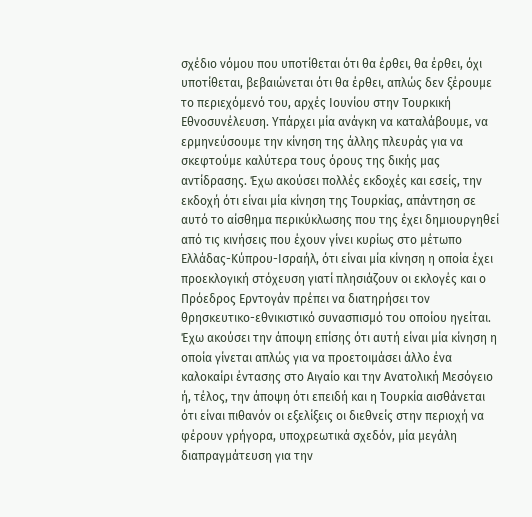σχέδιο νόμου που υποτίθεται ότι θα έρθει, θα έρθει, όχι υποτίθεται, βεβαιώνεται ότι θα έρθει, απλώς δεν ξέρουμε το περιεχόμενό του, αρχές Ιουνίου στην Τουρκική Εθνοσυνέλευση. Υπάρχει μία ανάγκη να καταλάβουμε, να ερμηνεύσουμε την κίνηση της άλλης πλευράς για να σκεφτούμε καλύτερα τους όρους της δικής μας αντίδρασης. Έχω ακούσει πολλές εκδοχές και εσείς, την εκδοχή ότι είναι μία κίνηση της Τουρκίας, απάντηση σε αυτό το αίσθημα περικύκλωσης που της έχει δημιουργηθεί από τις κινήσεις που έχουν γίνει κυρίως στο μέτωπο Ελλάδας-Κύπρου-Ισραήλ, ότι είναι μία κίνηση η οποία έχει προεκλογική στόχευση γιατί πλησιάζουν οι εκλογές και ο Πρόεδρος Ερντογάν πρέπει να διατηρήσει τον θρησκευτικο-εθνικιστικό συνασπισμό του οποίου ηγείται. Έχω ακούσει την άποψη επίσης ότι αυτή είναι μία κίνηση η οποία γίνεται απλώς για να προετοιμάσει άλλο ένα καλοκαίρι έντασης στο Αιγαίο και την Ανατολική Μεσόγειο ή, τέλος, την άποψη ότι επειδή και η Τουρκία αισθάνεται ότι είναι πιθανόν οι εξελίξεις οι διεθνείς στην περιοχή να φέρουν γρήγορα, υποχρεωτικά σχεδόν, μία μεγάλη διαπραγμάτευση για την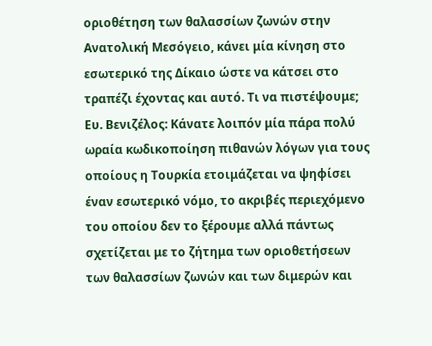οριοθέτηση των θαλασσίων ζωνών στην Ανατολική Μεσόγειο, κάνει μία κίνηση στο εσωτερικό της Δίκαιο ώστε να κάτσει στο τραπέζι έχοντας και αυτό. Τι να πιστέψουμε;
Ευ. Βενιζέλος: Κάνατε λοιπόν μία πάρα πολύ ωραία κωδικοποίηση πιθανών λόγων για τους οποίους η Τουρκία ετοιμάζεται να ψηφίσει έναν εσωτερικό νόμο, το ακριβές περιεχόμενο του οποίου δεν το ξέρουμε αλλά πάντως σχετίζεται με το ζήτημα των οριοθετήσεων των θαλασσίων ζωνών και των διμερών και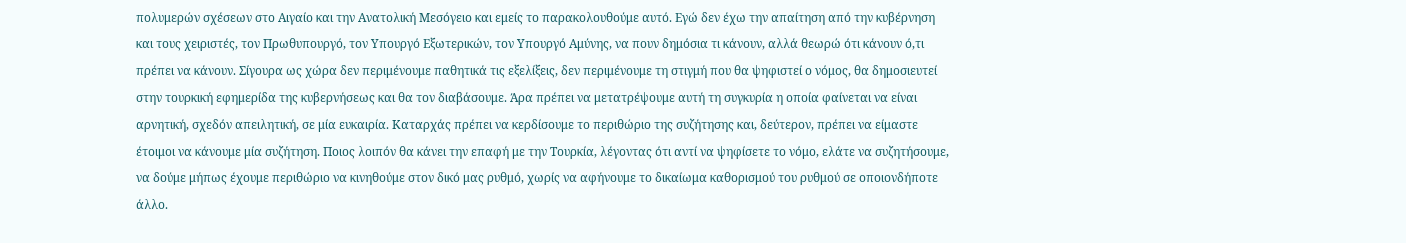πολυμερών σχέσεων στο Αιγαίο και την Ανατολική Μεσόγειο και εμείς το παρακολουθούμε αυτό. Εγώ δεν έχω την απαίτηση από την κυβέρνηση και τους χειριστές, τον Πρωθυπουργό, τον Υπουργό Εξωτερικών, τον Υπουργό Αμύνης, να πουν δημόσια τι κάνουν, αλλά θεωρώ ότι κάνουν ό,τι πρέπει να κάνουν. Σίγουρα ως χώρα δεν περιμένουμε παθητικά τις εξελίξεις, δεν περιμένουμε τη στιγμή που θα ψηφιστεί ο νόμος, θα δημοσιευτεί στην τουρκική εφημερίδα της κυβερνήσεως και θα τον διαβάσουμε. Άρα πρέπει να μετατρέψουμε αυτή τη συγκυρία η οποία φαίνεται να είναι αρνητική, σχεδόν απειλητική, σε μία ευκαιρία. Καταρχάς πρέπει να κερδίσουμε το περιθώριο της συζήτησης και, δεύτερον, πρέπει να είμαστε έτοιμοι να κάνουμε μία συζήτηση. Ποιος λοιπόν θα κάνει την επαφή με την Τουρκία, λέγοντας ότι αντί να ψηφίσετε το νόμο, ελάτε να συζητήσουμε, να δούμε μήπως έχουμε περιθώριο να κινηθούμε στον δικό μας ρυθμό, χωρίς να αφήνουμε το δικαίωμα καθορισμού του ρυθμού σε οποιονδήποτε άλλο.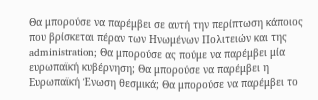Θα μπορούσε να παρέμβει σε αυτή την περίπτωση κάποιος που βρίσκεται πέραν των Ηνωμένων Πολιτειών και της administration; Θα μπορούσε ας πούμε να παρέμβει μία ευρωπαϊκή κυβέρνηση; Θα μπορούσε να παρέμβει η Ευρωπαϊκή Ένωση θεσμικά; Θα μπορούσε να παρέμβει το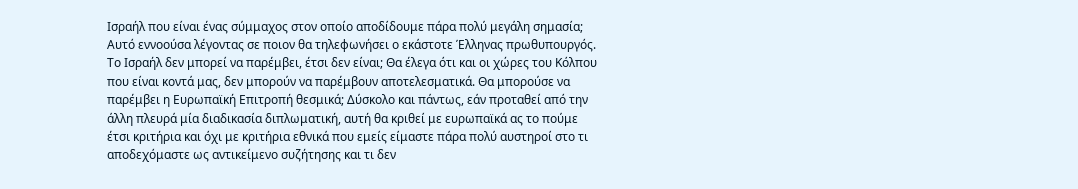Ισραήλ που είναι ένας σύμμαχος στον οποίο αποδίδουμε πάρα πολύ μεγάλη σημασία; Αυτό εννοούσα λέγοντας σε ποιον θα τηλεφωνήσει ο εκάστοτε Έλληνας πρωθυπουργός. Το Ισραήλ δεν μπορεί να παρέμβει, έτσι δεν είναι; Θα έλεγα ότι και οι χώρες του Κόλπου που είναι κοντά μας, δεν μπορούν να παρέμβουν αποτελεσματικά. Θα μπορούσε να παρέμβει η Ευρωπαϊκή Επιτροπή θεσμικά; Δύσκολο και πάντως, εάν προταθεί από την άλλη πλευρά μία διαδικασία διπλωματική, αυτή θα κριθεί με ευρωπαϊκά ας το πούμε έτσι κριτήρια και όχι με κριτήρια εθνικά που εμείς είμαστε πάρα πολύ αυστηροί στο τι αποδεχόμαστε ως αντικείμενο συζήτησης και τι δεν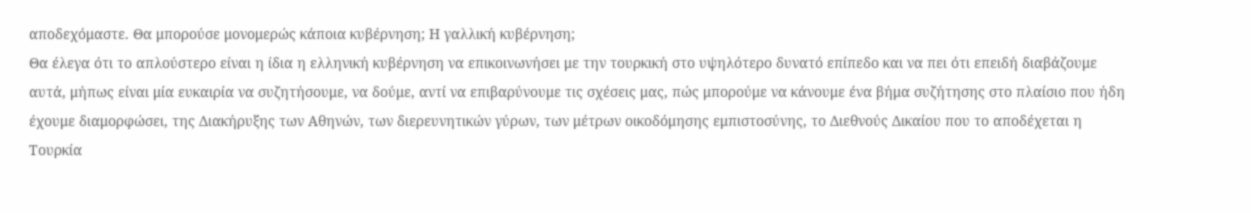αποδεχόμαστε. Θα μπορούσε μονομερώς κάποια κυβέρνηση; Η γαλλική κυβέρνηση;
Θα έλεγα ότι το απλούστερο είναι η ίδια η ελληνική κυβέρνηση να επικοινωνήσει με την τουρκική στο υψηλότερο δυνατό επίπεδο και να πει ότι επειδή διαβάζουμε αυτά, μήπως είναι μία ευκαιρία να συζητήσουμε, να δούμε, αντί να επιβαρύνουμε τις σχέσεις μας, πώς μπορούμε να κάνουμε ένα βήμα συζήτησης στο πλαίσιο που ήδη έχουμε διαμορφώσει, της Διακήρυξης των Αθηνών, των διερευνητικών γύρων, των μέτρων οικοδόμησης εμπιστοσύνης, το Διεθνούς Δικαίου που το αποδέχεται η Τουρκία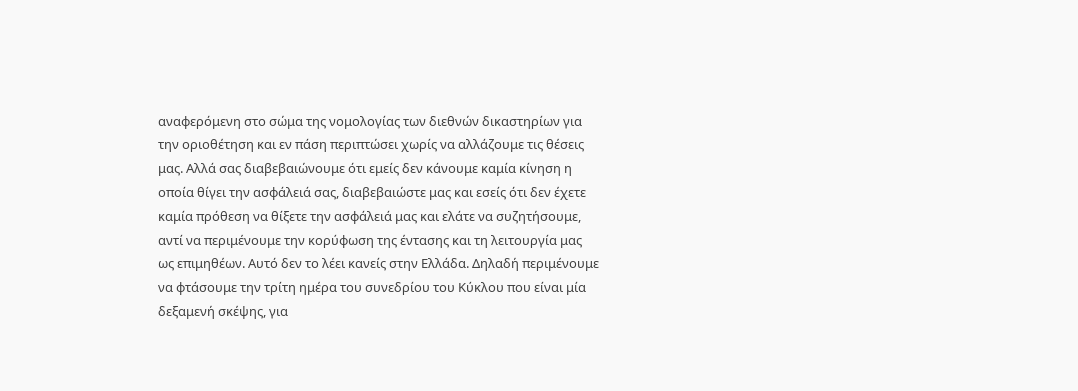αναφερόμενη στο σώμα της νομολογίας των διεθνών δικαστηρίων για την οριοθέτηση και εν πάση περιπτώσει χωρίς να αλλάζουμε τις θέσεις μας. Αλλά σας διαβεβαιώνουμε ότι εμείς δεν κάνουμε καμία κίνηση η οποία θίγει την ασφάλειά σας, διαβεβαιώστε μας και εσείς ότι δεν έχετε καμία πρόθεση να θίξετε την ασφάλειά μας και ελάτε να συζητήσουμε, αντί να περιμένουμε την κορύφωση της έντασης και τη λειτουργία μας ως επιμηθέων. Αυτό δεν το λέει κανείς στην Ελλάδα. Δηλαδή περιμένουμε να φτάσουμε την τρίτη ημέρα του συνεδρίου του Κύκλου που είναι μία δεξαμενή σκέψης, για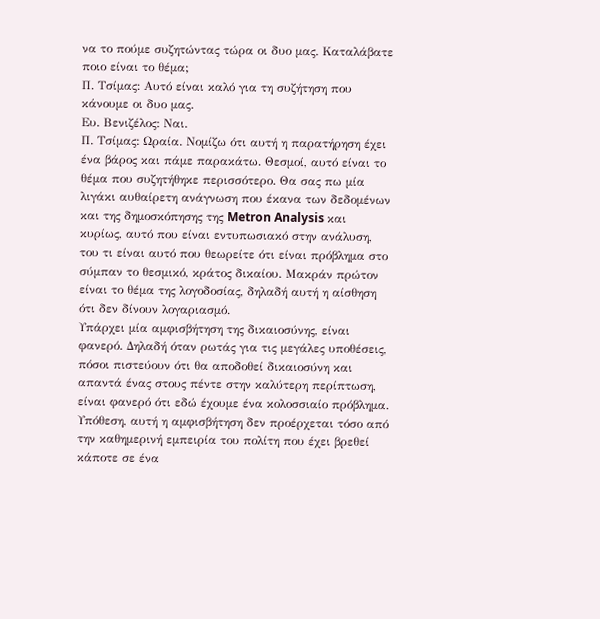να το πούμε συζητώντας τώρα οι δυο μας. Καταλάβατε ποιο είναι το θέμα;
Π. Τσίμας: Αυτό είναι καλό για τη συζήτηση που κάνουμε οι δυο μας.
Ευ. Βενιζέλος: Ναι.
Π. Τσίμας: Ωραία. Νομίζω ότι αυτή η παρατήρηση έχει ένα βάρος και πάμε παρακάτω. Θεσμοί, αυτό είναι το θέμα που συζητήθηκε περισσότερο. Θα σας πω μία λιγάκι αυθαίρετη ανάγνωση που έκανα των δεδομένων και της δημοσκόπησης της Metron Analysis και κυρίως, αυτό που είναι εντυπωσιακό στην ανάλυση, του τι είναι αυτό που θεωρείτε ότι είναι πρόβλημα στο σύμπαν το θεσμικό, κράτος δικαίου. Μακράν πρώτον είναι το θέμα της λογοδοσίας, δηλαδή αυτή η αίσθηση ότι δεν δίνουν λογαριασμό.
Υπάρχει μία αμφισβήτηση της δικαιοσύνης, είναι φανερό. Δηλαδή όταν ρωτάς για τις μεγάλες υποθέσεις, πόσοι πιστεύουν ότι θα αποδοθεί δικαιοσύνη και απαντά ένας στους πέντε στην καλύτερη περίπτωση, είναι φανερό ότι εδώ έχουμε ένα κολοσσιαίο πρόβλημα. Υπόθεση, αυτή η αμφισβήτηση δεν προέρχεται τόσο από την καθημερινή εμπειρία του πολίτη που έχει βρεθεί κάποτε σε ένα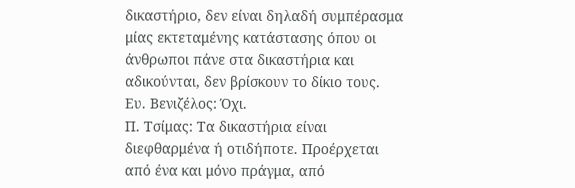δικαστήριο, δεν είναι δηλαδή συμπέρασμα μίας εκτεταμένης κατάστασης όπου οι άνθρωποι πάνε στα δικαστήρια και αδικούνται, δεν βρίσκουν το δίκιο τους.
Ευ. Βενιζέλος: Όχι.
Π. Τσίμας: Τα δικαστήρια είναι διεφθαρμένα ή οτιδήποτε. Προέρχεται από ένα και μόνο πράγμα, από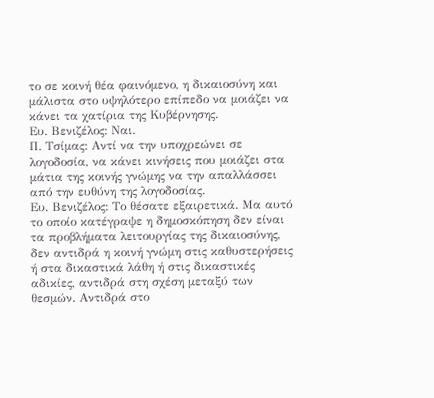το σε κοινή θέα φαινόμενο, η δικαιοσύνη και μάλιστα στο υψηλότερο επίπεδο να μοιάζει να κάνει τα χατίρια της Κυβέρνησης.
Ευ. Βενιζέλος: Ναι.
Π. Τσίμας: Αντί να την υποχρεώνει σε λογοδοσία, να κάνει κινήσεις που μοιάζει στα μάτια της κοινής γνώμης να την απαλλάσσει από την ευθύνη της λογοδοσίας.
Ευ. Βενιζέλος: Το θέσατε εξαιρετικά. Μα αυτό το οποίο κατέγραψε η δημοσκόπηση δεν είναι τα προβλήματα λειτουργίας της δικαιοσύνης, δεν αντιδρά η κοινή γνώμη στις καθυστερήσεις ή στα δικαστικά λάθη ή στις δικαστικές αδικίες, αντιδρά στη σχέση μεταξύ των θεσμών. Αντιδρά στο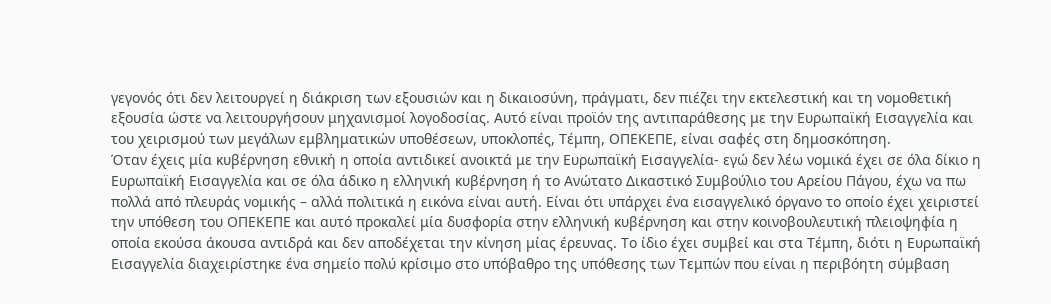γεγονός ότι δεν λειτουργεί η διάκριση των εξουσιών και η δικαιοσύνη, πράγματι, δεν πιέζει την εκτελεστική και τη νομοθετική εξουσία ώστε να λειτουργήσουν μηχανισμοί λογοδοσίας. Αυτό είναι προϊόν της αντιπαράθεσης με την Ευρωπαϊκή Εισαγγελία και του χειρισμού των μεγάλων εμβληματικών υποθέσεων, υποκλοπές, Τέμπη, ΟΠΕΚΕΠΕ, είναι σαφές στη δημοσκόπηση.
Όταν έχεις μία κυβέρνηση εθνική η οποία αντιδικεί ανοικτά με την Ευρωπαϊκή Εισαγγελία- εγώ δεν λέω νομικά έχει σε όλα δίκιο η Ευρωπαϊκή Εισαγγελία και σε όλα άδικο η ελληνική κυβέρνηση ή το Ανώτατο Δικαστικό Συμβούλιο του Αρείου Πάγου, έχω να πω πολλά από πλευράς νομικής – αλλά πολιτικά η εικόνα είναι αυτή. Είναι ότι υπάρχει ένα εισαγγελικό όργανο το οποίο έχει χειριστεί την υπόθεση του ΟΠΕΚΕΠΕ και αυτό προκαλεί μία δυσφορία στην ελληνική κυβέρνηση και στην κοινοβουλευτική πλειοψηφία η οποία εκούσα άκουσα αντιδρά και δεν αποδέχεται την κίνηση μίας έρευνας. Το ίδιο έχει συμβεί και στα Τέμπη, διότι η Ευρωπαϊκή Εισαγγελία διαχειρίστηκε ένα σημείο πολύ κρίσιμο στο υπόβαθρο της υπόθεσης των Τεμπών που είναι η περιβόητη σύμβαση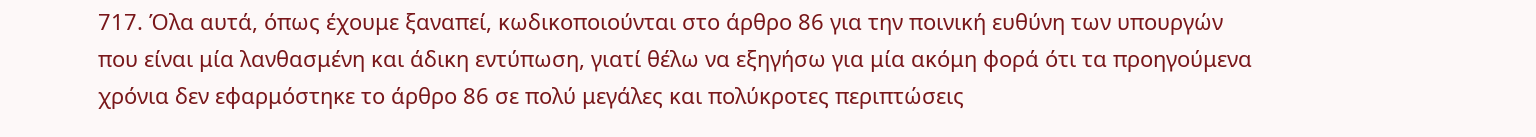717. Όλα αυτά, όπως έχουμε ξαναπεί, κωδικοποιούνται στο άρθρο 86 για την ποινική ευθύνη των υπουργών που είναι μία λανθασμένη και άδικη εντύπωση, γιατί θέλω να εξηγήσω για μία ακόμη φορά ότι τα προηγούμενα χρόνια δεν εφαρμόστηκε το άρθρο 86 σε πολύ μεγάλες και πολύκροτες περιπτώσεις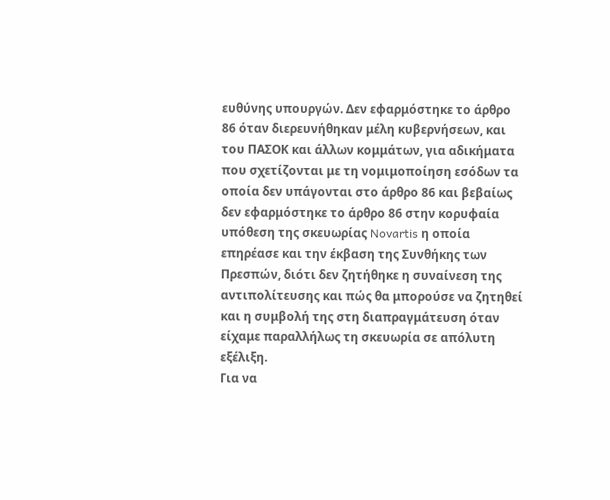ευθύνης υπουργών. Δεν εφαρμόστηκε το άρθρο 86 όταν διερευνήθηκαν μέλη κυβερνήσεων, και του ΠΑΣΟΚ και άλλων κομμάτων, για αδικήματα που σχετίζονται με τη νομιμοποίηση εσόδων τα οποία δεν υπάγονται στο άρθρο 86 και βεβαίως δεν εφαρμόστηκε το άρθρο 86 στην κορυφαία υπόθεση της σκευωρίας Novartis η οποία επηρέασε και την έκβαση της Συνθήκης των Πρεσπών, διότι δεν ζητήθηκε η συναίνεση της αντιπολίτευσης και πώς θα μπορούσε να ζητηθεί και η συμβολή της στη διαπραγμάτευση όταν είχαμε παραλλήλως τη σκευωρία σε απόλυτη εξέλιξη.
Για να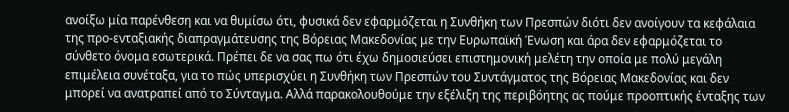ανοίξω μία παρένθεση και να θυμίσω ότι, φυσικά δεν εφαρμόζεται η Συνθήκη των Πρεσπών διότι δεν ανοίγουν τα κεφάλαια της προ-ενταξιακής διαπραγμάτευσης της Βόρειας Μακεδονίας με την Ευρωπαϊκή Ένωση και άρα δεν εφαρμόζεται το σύνθετο όνομα εσωτερικά. Πρέπει δε να σας πω ότι έχω δημοσιεύσει επιστημονική μελέτη την οποία με πολύ μεγάλη επιμέλεια συνέταξα, για το πώς υπερισχύει η Συνθήκη των Πρεσπών του Συντάγματος της Βόρειας Μακεδονίας και δεν μπορεί να ανατραπεί από το Σύνταγμα. Αλλά παρακολουθούμε την εξέλιξη της περιβόητης ας πούμε προοπτικής ένταξης των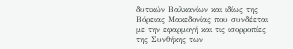δυτικών Βαλκανίων και ιδίως της Βόρειας Μακεδονίας που συνδέεται με την εφαρμογή και τις ισορροπίες της Συνθήκης των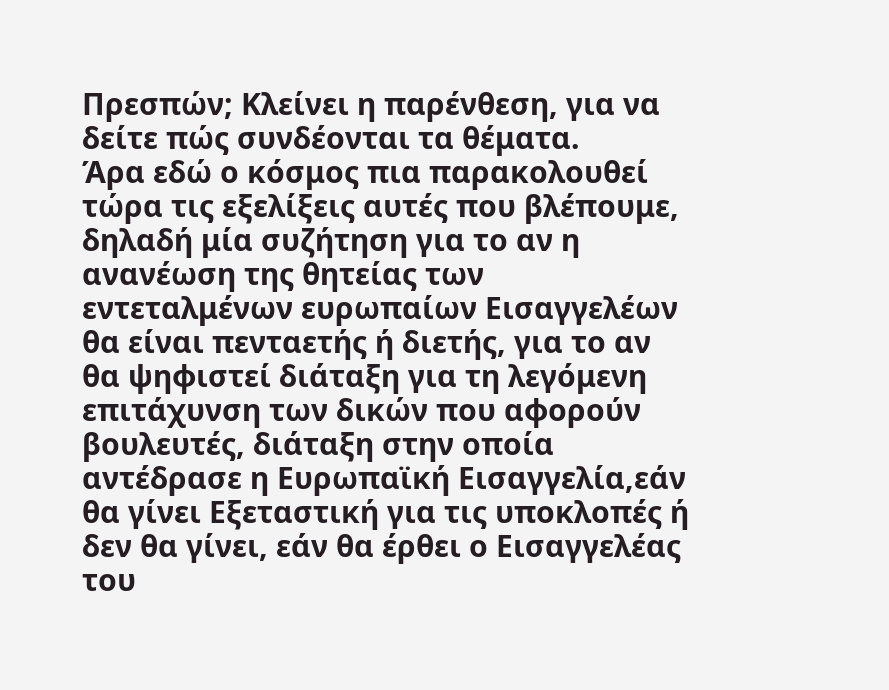Πρεσπών; Κλείνει η παρένθεση, για να δείτε πώς συνδέονται τα θέματα.
Άρα εδώ ο κόσμος πια παρακολουθεί τώρα τις εξελίξεις αυτές που βλέπουμε, δηλαδή μία συζήτηση για το αν η ανανέωση της θητείας των εντεταλμένων ευρωπαίων Εισαγγελέων θα είναι πενταετής ή διετής, για το αν θα ψηφιστεί διάταξη για τη λεγόμενη επιτάχυνση των δικών που αφορούν βουλευτές, διάταξη στην οποία αντέδρασε η Ευρωπαϊκή Εισαγγελία,εάν θα γίνει Εξεταστική για τις υποκλοπές ή δεν θα γίνει, εάν θα έρθει ο Εισαγγελέας του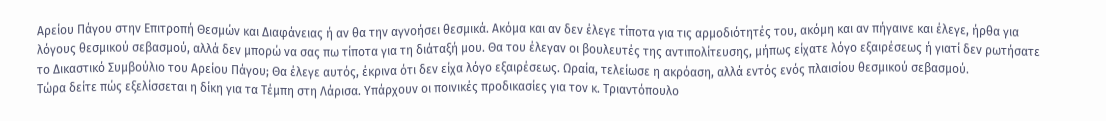Αρείου Πάγου στην Επιτροπή Θεσμών και Διαφάνειας ή αν θα την αγνοήσει θεσμικά. Ακόμα και αν δεν έλεγε τίποτα για τις αρμοδιότητές του, ακόμη και αν πήγαινε και έλεγε, ήρθα για λόγους θεσμικού σεβασμού, αλλά δεν μπορώ να σας πω τίποτα για τη διάταξή μου. Θα του έλεγαν οι βουλευτές της αντιπολίτευσης, μήπως είχατε λόγο εξαιρέσεως ή γιατί δεν ρωτήσατε το Δικαστικό Συμβούλιο του Αρείου Πάγου; Θα έλεγε αυτός, έκρινα ότι δεν είχα λόγο εξαιρέσεως. Ωραία, τελείωσε η ακρόαση, αλλά εντός ενός πλαισίου θεσμικού σεβασμού.
Τώρα δείτε πώς εξελίσσεται η δίκη για τα Τέμπη στη Λάρισα. Υπάρχουν οι ποινικές προδικασίες για τον κ. Τριαντόπουλο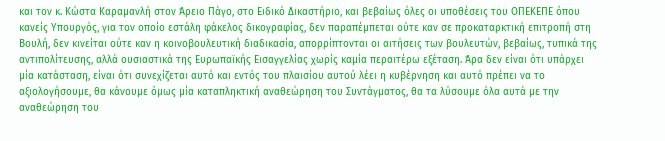και τον κ. Κώστα Καραμανλή στον Άρειο Πάγο, στο Ειδικό Δικαστήριο, και βεβαίως όλες οι υποθέσεις του ΟΠΕΚΕΠΕ όπου κανείς Υπουργός, για τον οποίο εστάλη φάκελος δικογραφίας, δεν παραπέμπεται ούτε καν σε προκαταρκτική επιτροπή στη Βουλή, δεν κινείται ούτε καν η κοινοβουλευτική διαδικασία, απορρίπτονται οι αιτήσεις των βουλευτών, βεβαίως, τυπικά της αντιπολίτευσης, αλλά ουσιαστικά της Ευρωπαϊκής Εισαγγελίας χωρίς καμία περαιτέρω εξέταση. Άρα δεν είναι ότι υπάρχει μία κατάσταση, είναι ότι συνεχίζεται αυτό και εντός του πλαισίου αυτού λέει η κυβέρνηση και αυτό πρέπει να το αξιολογήσουμε, θα κάνουμε όμως μία καταπληκτική αναθεώρηση του Συντάγματος, θα τα λύσουμε όλα αυτά με την αναθεώρηση του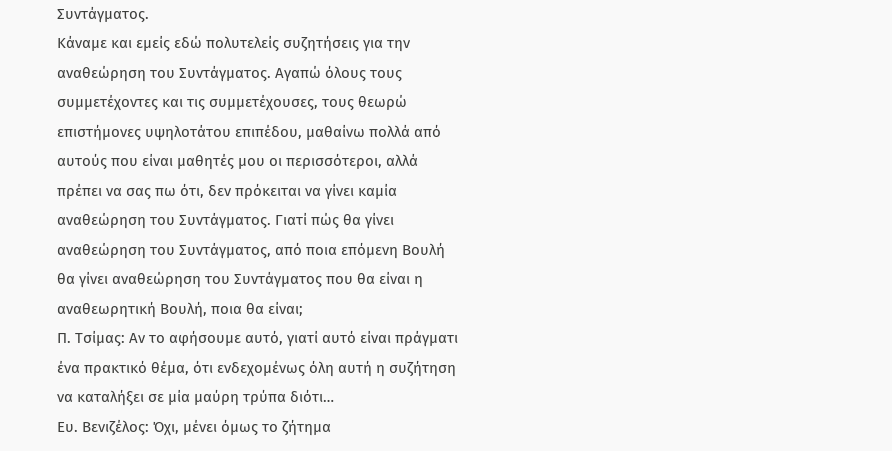Συντάγματος.
Κάναμε και εμείς εδώ πολυτελείς συζητήσεις για την αναθεώρηση του Συντάγματος. Αγαπώ όλους τους συμμετέχοντες και τις συμμετέχουσες, τους θεωρώ επιστήμονες υψηλοτάτου επιπέδου, μαθαίνω πολλά από αυτούς που είναι μαθητές μου οι περισσότεροι, αλλά πρέπει να σας πω ότι, δεν πρόκειται να γίνει καμία αναθεώρηση του Συντάγματος. Γιατί πώς θα γίνει αναθεώρηση του Συντάγματος, από ποια επόμενη Βουλή θα γίνει αναθεώρηση του Συντάγματος που θα είναι η αναθεωρητική Βουλή, ποια θα είναι;
Π. Τσίμας: Αν το αφήσουμε αυτό, γιατί αυτό είναι πράγματι ένα πρακτικό θέμα, ότι ενδεχομένως όλη αυτή η συζήτηση να καταλήξει σε μία μαύρη τρύπα διότι…
Ευ. Βενιζέλος: Όχι, μένει όμως το ζήτημα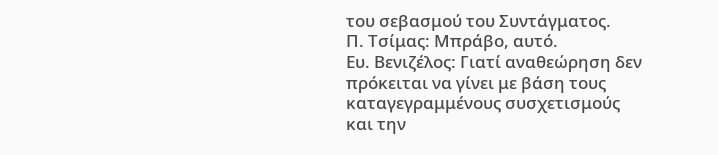του σεβασμού του Συντάγματος.
Π. Τσίμας: Μπράβο, αυτό.
Ευ. Βενιζέλος: Γιατί αναθεώρηση δεν πρόκειται να γίνει με βάση τους καταγεγραμμένους συσχετισμούς και την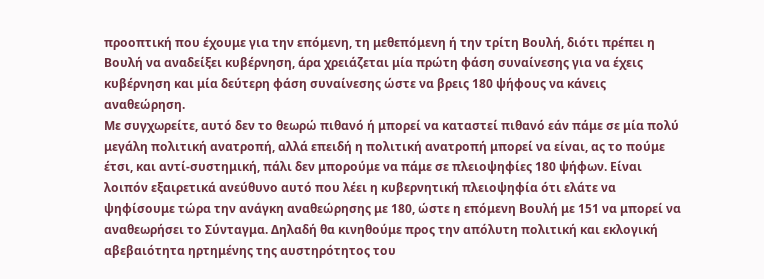προοπτική που έχουμε για την επόμενη, τη μεθεπόμενη ή την τρίτη Βουλή, διότι πρέπει η Βουλή να αναδείξει κυβέρνηση, άρα χρειάζεται μία πρώτη φάση συναίνεσης για να έχεις κυβέρνηση και μία δεύτερη φάση συναίνεσης ώστε να βρεις 180 ψήφους να κάνεις αναθεώρηση.
Με συγχωρείτε, αυτό δεν το θεωρώ πιθανό ή μπορεί να καταστεί πιθανό εάν πάμε σε μία πολύ μεγάλη πολιτική ανατροπή, αλλά επειδή η πολιτική ανατροπή μπορεί να είναι, ας το πούμε έτσι, και αντί-συστημική, πάλι δεν μπορούμε να πάμε σε πλειοψηφίες 180 ψήφων. Είναι λοιπόν εξαιρετικά ανεύθυνο αυτό που λέει η κυβερνητική πλειοψηφία ότι ελάτε να ψηφίσουμε τώρα την ανάγκη αναθεώρησης με 180, ώστε η επόμενη Βουλή με 151 να μπορεί να αναθεωρήσει το Σύνταγμα. Δηλαδή θα κινηθούμε προς την απόλυτη πολιτική και εκλογική αβεβαιότητα ηρτημένης της αυστηρότητος του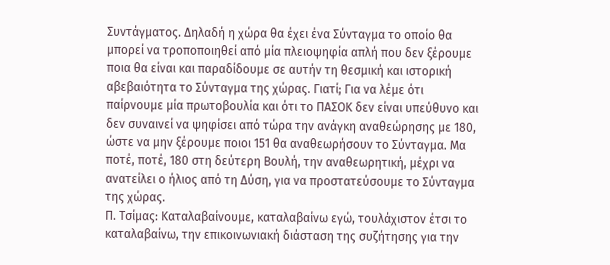Συντάγματος. Δηλαδή η χώρα θα έχει ένα Σύνταγμα το οποίο θα μπορεί να τροποποιηθεί από μία πλειοψηφία απλή που δεν ξέρουμε ποια θα είναι και παραδίδουμε σε αυτήν τη θεσμική και ιστορική αβεβαιότητα το Σύνταγμα της χώρας. Γιατί; Για να λέμε ότι παίρνουμε μία πρωτοβουλία και ότι το ΠΑΣΟΚ δεν είναι υπεύθυνο και δεν συναινεί να ψηφίσει από τώρα την ανάγκη αναθεώρησης με 180, ώστε να μην ξέρουμε ποιοι 151 θα αναθεωρήσουν το Σύνταγμα. Μα ποτέ, ποτέ, 180 στη δεύτερη Βουλή, την αναθεωρητική, μέχρι να ανατείλει ο ήλιος από τη Δύση, για να προστατεύσουμε το Σύνταγμα της χώρας.
Π. Τσίμας: Καταλαβαίνουμε, καταλαβαίνω εγώ, τουλάχιστον έτσι το καταλαβαίνω, την επικοινωνιακή διάσταση της συζήτησης για την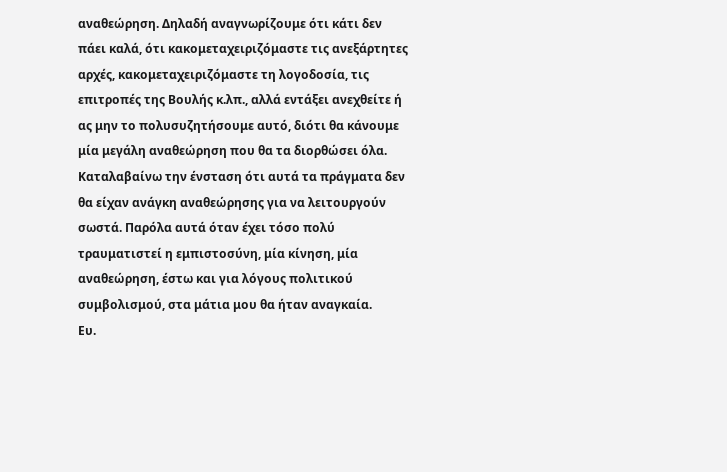αναθεώρηση. Δηλαδή αναγνωρίζουμε ότι κάτι δεν πάει καλά, ότι κακομεταχειριζόμαστε τις ανεξάρτητες αρχές, κακομεταχειριζόμαστε τη λογοδοσία, τις επιτροπές της Βουλής κ.λπ., αλλά εντάξει ανεχθείτε ή ας μην το πολυσυζητήσουμε αυτό, διότι θα κάνουμε μία μεγάλη αναθεώρηση που θα τα διορθώσει όλα. Καταλαβαίνω την ένσταση ότι αυτά τα πράγματα δεν θα είχαν ανάγκη αναθεώρησης για να λειτουργούν σωστά. Παρόλα αυτά όταν έχει τόσο πολύ τραυματιστεί η εμπιστοσύνη, μία κίνηση, μία αναθεώρηση, έστω και για λόγους πολιτικού συμβολισμού, στα μάτια μου θα ήταν αναγκαία.
Ευ.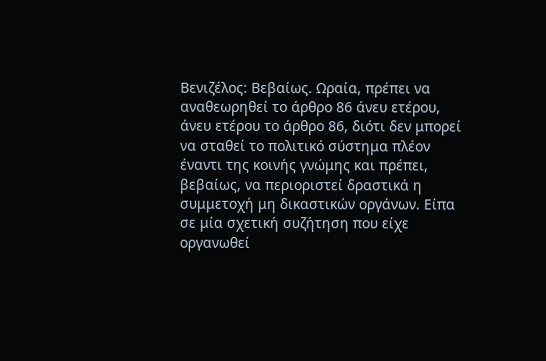Βενιζέλος: Βεβαίως. Ωραία, πρέπει να αναθεωρηθεί το άρθρο 86 άνευ ετέρου, άνευ ετέρου το άρθρο 86, διότι δεν μπορεί να σταθεί το πολιτικό σύστημα πλέον έναντι της κοινής γνώμης και πρέπει, βεβαίως, να περιοριστεί δραστικά η συμμετοχή μη δικαστικών οργάνων. Είπα σε μία σχετική συζήτηση που είχε οργανωθεί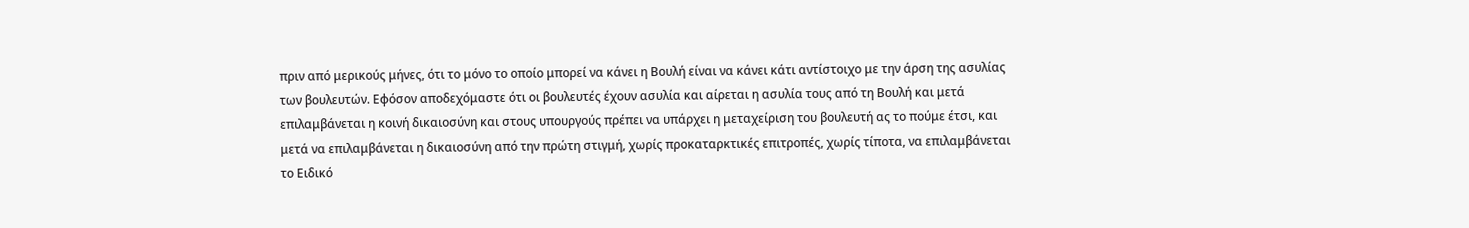πριν από μερικούς μήνες, ότι το μόνο το οποίο μπορεί να κάνει η Βουλή είναι να κάνει κάτι αντίστοιχο με την άρση της ασυλίας των βουλευτών. Εφόσον αποδεχόμαστε ότι οι βουλευτές έχουν ασυλία και αίρεται η ασυλία τους από τη Βουλή και μετά επιλαμβάνεται η κοινή δικαιοσύνη και στους υπουργούς πρέπει να υπάρχει η μεταχείριση του βουλευτή ας το πούμε έτσι, και μετά να επιλαμβάνεται η δικαιοσύνη από την πρώτη στιγμή, χωρίς προκαταρκτικές επιτροπές, χωρίς τίποτα, να επιλαμβάνεται το Ειδικό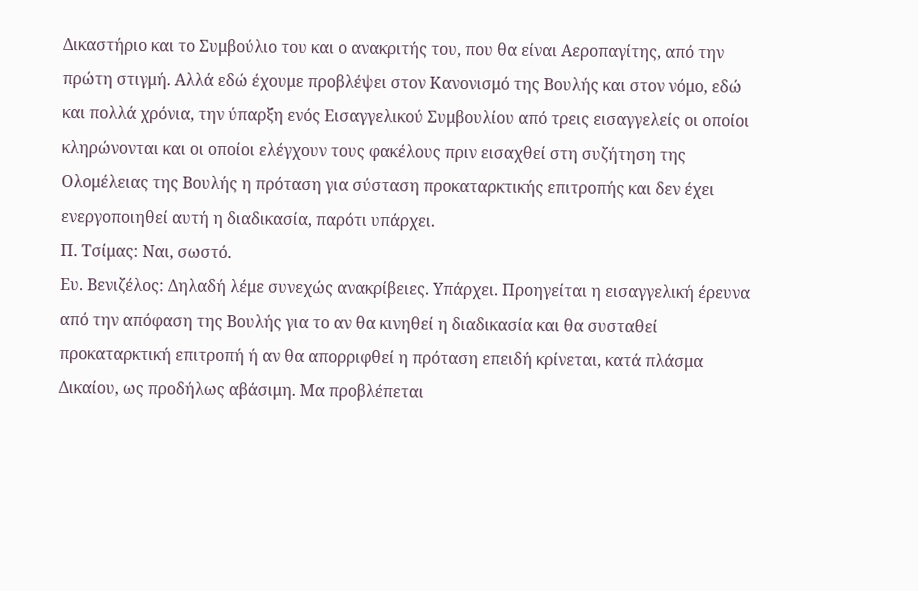Δικαστήριο και το Συμβούλιο του και ο ανακριτής του, που θα είναι Αεροπαγίτης, από την πρώτη στιγμή. Αλλά εδώ έχουμε προβλέψει στον Κανονισμό της Βουλής και στον νόμο, εδώ και πολλά χρόνια, την ύπαρξη ενός Εισαγγελικού Συμβουλίου από τρεις εισαγγελείς οι οποίοι κληρώνονται και οι οποίοι ελέγχουν τους φακέλους πριν εισαχθεί στη συζήτηση της Ολομέλειας της Βουλής η πρόταση για σύσταση προκαταρκτικής επιτροπής και δεν έχει ενεργοποιηθεί αυτή η διαδικασία, παρότι υπάρχει.
Π. Τσίμας: Ναι, σωστό.
Ευ. Βενιζέλος: Δηλαδή λέμε συνεχώς ανακρίβειες. Υπάρχει. Προηγείται η εισαγγελική έρευνα από την απόφαση της Βουλής για το αν θα κινηθεί η διαδικασία και θα συσταθεί προκαταρκτική επιτροπή ή αν θα απορριφθεί η πρόταση επειδή κρίνεται, κατά πλάσμα Δικαίου, ως προδήλως αβάσιμη. Μα προβλέπεται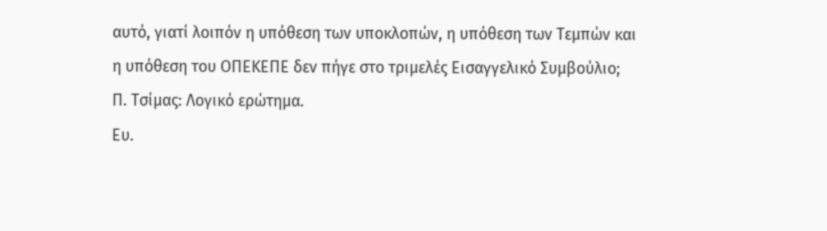αυτό, γιατί λοιπόν η υπόθεση των υποκλοπών, η υπόθεση των Τεμπών και η υπόθεση του ΟΠΕΚΕΠΕ δεν πήγε στο τριμελές Εισαγγελικό Συμβούλιο;
Π. Τσίμας: Λογικό ερώτημα.
Ευ.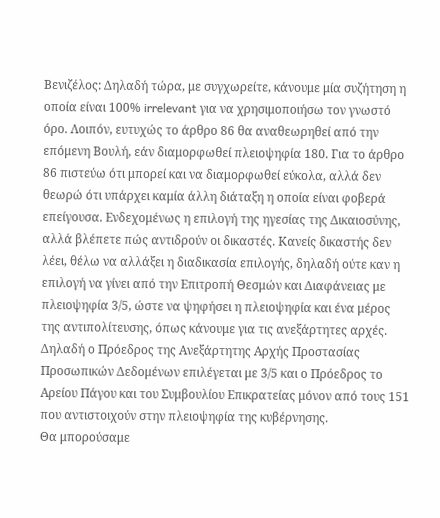Βενιζέλος: Δηλαδή τώρα, με συγχωρείτε, κάνουμε μία συζήτηση η οποία είναι 100% irrelevant για να χρησιμοποιήσω τον γνωστό όρο. Λοιπόν, ευτυχώς το άρθρο 86 θα αναθεωρηθεί από την επόμενη Βουλή, εάν διαμορφωθεί πλειοψηφία 180. Για το άρθρο 86 πιστεύω ότι μπορεί και να διαμορφωθεί εύκολα, αλλά δεν θεωρώ ότι υπάρχει καμία άλλη διάταξη η οποία είναι φοβερά επείγουσα. Ενδεχομένως η επιλογή της ηγεσίας της Δικαιοσύνης, αλλά βλέπετε πώς αντιδρούν οι δικαστές. Κανείς δικαστής δεν λέει, θέλω να αλλάξει η διαδικασία επιλογής, δηλαδή ούτε καν η επιλογή να γίνει από την Επιτροπή Θεσμών και Διαφάνειας με πλειοψηφία 3/5, ώστε να ψηφήσει η πλειοψηφία και ένα μέρος της αντιπολίτευσης, όπως κάνουμε για τις ανεξάρτητες αρχές. Δηλαδή ο Πρόεδρος της Ανεξάρτητης Αρχής Προστασίας Προσωπικών Δεδομένων επιλέγεται με 3/5 και ο Πρόεδρος το Αρείου Πάγου και του Συμβουλίου Επικρατείας μόνον από τους 151 που αντιστοιχούν στην πλειοψηφία της κυβέρνησης.
Θα μπορούσαμε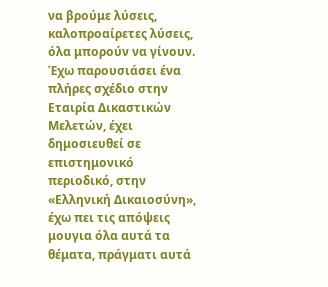να βρούμε λύσεις, καλοπροαίρετες λύσεις, όλα μπορούν να γίνουν. Έχω παρουσιάσει ένα πλήρες σχέδιο στην Εταιρία Δικαστικών Μελετών, έχει δημοσιευθεί σε επιστημονικό περιοδικό, στην «Ελληνική Δικαιοσύνη», έχω πει τις απόψεις μουγια όλα αυτά τα θέματα, πράγματι αυτά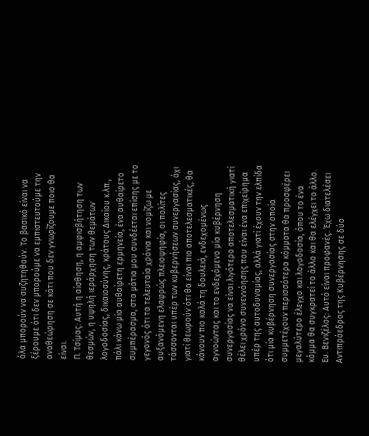όλα μπορούν να συζητηθούν. Το βασικό είναι να ξέρουμε ότι δεν μπορούμε να εμπιστευτούμε την αναθεώρηση σε κάτι που δεν γνωρίζουμε ποιο θα είναι.
Π. Τσίμας: Αυτή η αίσθηση, η αμφισβήτηση των θεσμών, η υψηλή ιεράρχηση των θεμάτων λογοδοσίας, δικαιοσύνης, κράτους Δικαίου κ.λπ., πάλι κάνω μία αυθαίρετη ερμηνεία, ένα αυθαίρετο συμπέρασμα, στα μάτια μου συνδέεται επίσης με το γεγονός ότι τα τελευταία χρόνια και νομίζω με αυξανόμενη ελαφρώς πλειοψηφία, οι πολίτες τάσσονται υπέρ των κυβερνήσεων συνεργασίας, όχι γιατί θεωρούν ότι θα είναι πιο αποτελεσματικές, θα κάνουν πιο καλά τη δουλειά, ενδεχομένως αγνοώντας και το ενδεχόμενο μία κυβέρνηση συνεργασίας να είναι λιγότερο αποτελεσματική γιατί θέλει χρόνο συνεννόησης που είναι ένα επιχείρημα υπέρ της αυτοδυναμίας, αλλά γιατί έχουν την ελπίδα ότι μία κυβέρνηση συνεργασίας στην οποία συμμετέχουν περισσότερα κόμματα θα προσφέρει μεγαλύτερο έλεγχο και λογοδοσία, όπου το ένα κόμμα θα συγκρατεί το άλλο και θα ελέγχει το άλλο.
Ευ. Βενιζέλος: Αυτό είναι προφανές. Έχω διατελέσει Αντιπρόεδρος της Κυβέρνησης σε δύο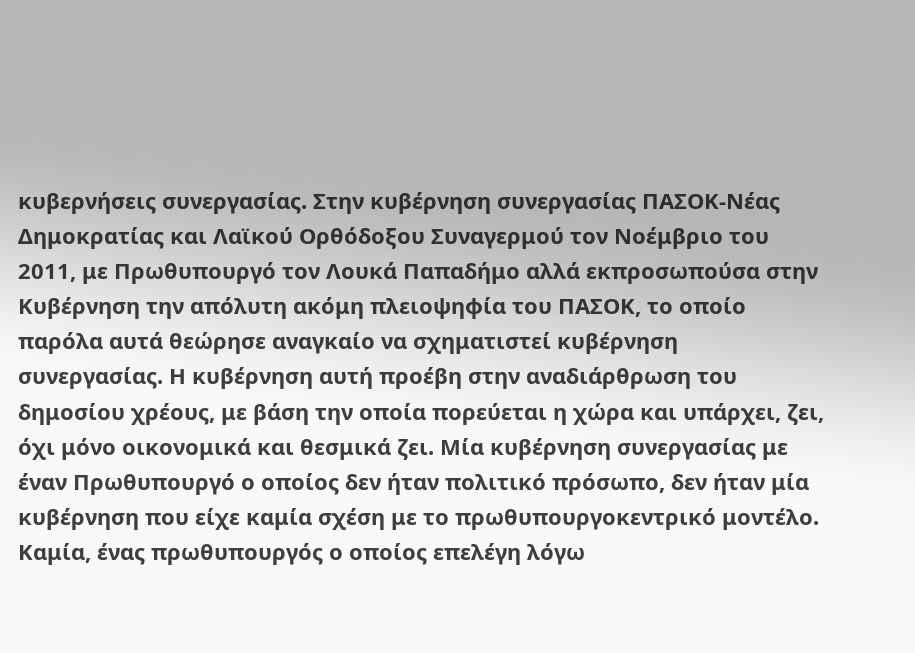κυβερνήσεις συνεργασίας. Στην κυβέρνηση συνεργασίας ΠΑΣΟΚ-Νέας Δημοκρατίας και Λαϊκού Ορθόδοξου Συναγερμού τον Νοέμβριο του 2011, με Πρωθυπουργό τον Λουκά Παπαδήμο αλλά εκπροσωπούσα στην Κυβέρνηση την απόλυτη ακόμη πλειοψηφία του ΠΑΣΟΚ, το οποίο παρόλα αυτά θεώρησε αναγκαίο να σχηματιστεί κυβέρνηση συνεργασίας. Η κυβέρνηση αυτή προέβη στην αναδιάρθρωση του δημοσίου χρέους, με βάση την οποία πορεύεται η χώρα και υπάρχει, ζει, όχι μόνο οικονομικά και θεσμικά ζει. Μία κυβέρνηση συνεργασίας με έναν Πρωθυπουργό ο οποίος δεν ήταν πολιτικό πρόσωπο, δεν ήταν μία κυβέρνηση που είχε καμία σχέση με το πρωθυπουργοκεντρικό μοντέλο. Καμία, ένας πρωθυπουργός ο οποίος επελέγη λόγω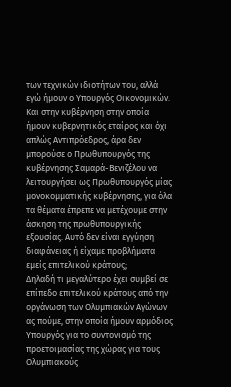των τεχνικών ιδιοτήτων του, αλλά εγώ ήμουν ο Υπουργός Οικονομικών. Και στην κυβέρνηση στην οποία ήμουν κυβερνητικός εταίρος και όχι απλώς Αντιπρόεδρος, άρα δεν μπορούσε ο Πρωθυπουργός της κυβέρνησης Σαμαρά-Βενιζέλου να λειτουργήσει ως Πρωθυπουργός μίας μονοκομματικής κυβέρνησης, για όλα τα θέματα έπρεπε να μετέχουμε στην άσκηση της πρωθυπουργικής εξουσίας. Αυτό δεν είναι εγγύηση διαφάνειας ή είχαμε προβλήματα εμείς επιτελικού κράτους;
Δηλαδή τι μεγαλύτερο έχει συμβεί σε επίπεδο επιτελικού κράτους από την οργάνωση των Ολυμπιακών Αγώνων ας πούμε, στην οποία ήμουν αρμόδιος Υπουργός για το συντονισμό της προετοιμασίας της χώρας για τους Ολυμπιακούς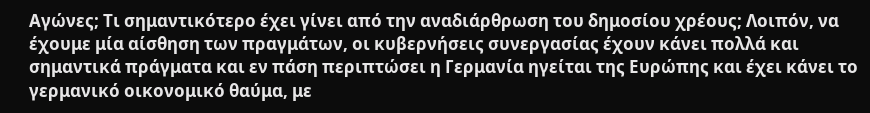Αγώνες; Τι σημαντικότερο έχει γίνει από την αναδιάρθρωση του δημοσίου χρέους; Λοιπόν, να έχουμε μία αίσθηση των πραγμάτων, οι κυβερνήσεις συνεργασίας έχουν κάνει πολλά και σημαντικά πράγματα και εν πάση περιπτώσει η Γερμανία ηγείται της Ευρώπης και έχει κάνει το γερμανικό οικονομικό θαύμα, με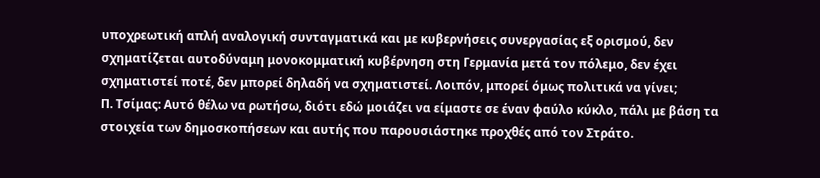υποχρεωτική απλή αναλογική συνταγματικά και με κυβερνήσεις συνεργασίας εξ ορισμού, δεν σχηματίζεται αυτοδύναμη μονοκομματική κυβέρνηση στη Γερμανία μετά τον πόλεμο, δεν έχει σχηματιστεί ποτέ, δεν μπορεί δηλαδή να σχηματιστεί. Λοιπόν, μπορεί όμως πολιτικά να γίνει;
Π. Τσίμας: Αυτό θέλω να ρωτήσω, διότι εδώ μοιάζει να είμαστε σε έναν φαύλο κύκλο, πάλι με βάση τα στοιχεία των δημοσκοπήσεων και αυτής που παρουσιάστηκε προχθές από τον Στράτο.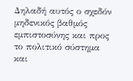Δηλαδή αυτός ο σχεδόν μηδενικός βαθμός εμπιστοσύνης και προς το πολιτικό σύστημα και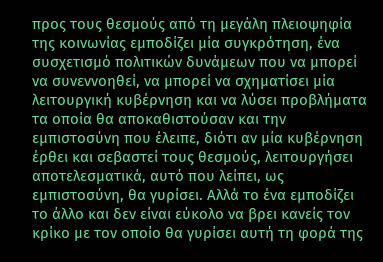προς τους θεσμούς από τη μεγάλη πλειοψηφία της κοινωνίας εμποδίζει μία συγκρότηση, ένα συσχετισμό πολιτικών δυνάμεων που να μπορεί να συνεννοηθεί, να μπορεί να σχηματίσει μία λειτουργική κυβέρνηση και να λύσει προβλήματα τα οποία θα αποκαθιστούσαν και την εμπιστοσύνη που έλειπε, διότι αν μία κυβέρνηση έρθει και σεβαστεί τους θεσμούς, λειτουργήσει αποτελεσματικά, αυτό που λείπει, ως εμπιστοσύνη, θα γυρίσει. Αλλά το ένα εμποδίζει το άλλο και δεν είναι εύκολο να βρει κανείς τον κρίκο με τον οποίο θα γυρίσει αυτή τη φορά της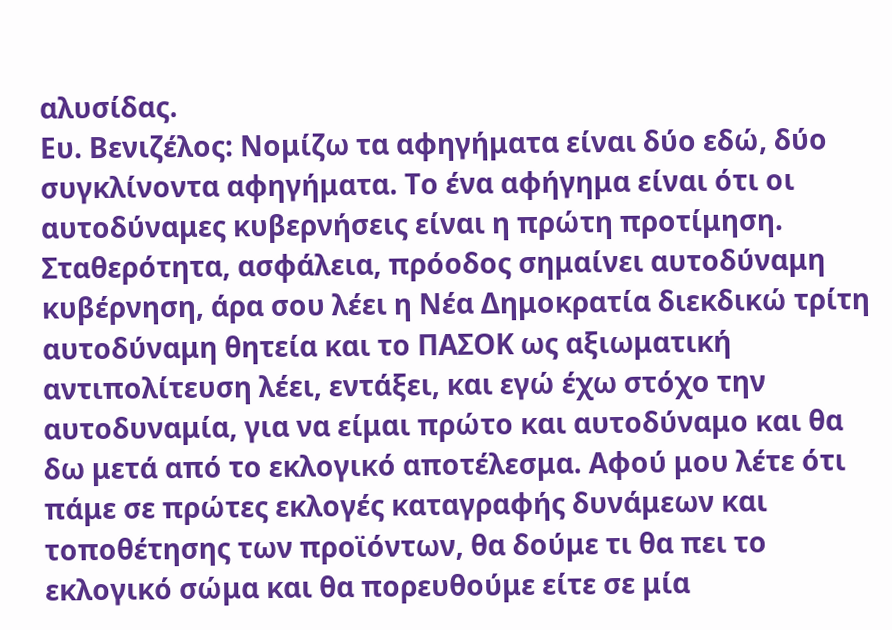αλυσίδας.
Ευ. Βενιζέλος: Νομίζω τα αφηγήματα είναι δύο εδώ, δύο συγκλίνοντα αφηγήματα. Το ένα αφήγημα είναι ότι οι αυτοδύναμες κυβερνήσεις είναι η πρώτη προτίμηση. Σταθερότητα, ασφάλεια, πρόοδος σημαίνει αυτοδύναμη κυβέρνηση, άρα σου λέει η Νέα Δημοκρατία διεκδικώ τρίτη αυτοδύναμη θητεία και το ΠΑΣΟΚ ως αξιωματική αντιπολίτευση λέει, εντάξει, και εγώ έχω στόχο την αυτοδυναμία, για να είμαι πρώτο και αυτοδύναμο και θα δω μετά από το εκλογικό αποτέλεσμα. Αφού μου λέτε ότι πάμε σε πρώτες εκλογές καταγραφής δυνάμεων και τοποθέτησης των προϊόντων, θα δούμε τι θα πει το εκλογικό σώμα και θα πορευθούμε είτε σε μία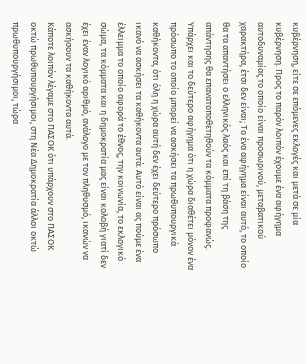κυβέρνηση, είτε σε επόμενες εκλογές και μετά σε μία κυβέρνηση. Προς το παρόν λοιπόν έχουμε ένα αφήγημα αυτοδυναμίας το οποίο είναι προσωρινού, μεταβατικού χαρακτήρα, έτσι δεν είναι; Το ένα αφήγημα είναι αυτό, το οποίο θα τα απαντήσει ο ελληνικός λαός και επί τη βάση της απάντησης θα επανατοποθετηθούν τα κόμματα προφανώς.
Υπάρχει και το δεύτερο αφήγημα ότι η χώρα διαθέτει μόνον ένα πρόσωπο το οποίο μπορεί να ασκήσει τα πρωθυπουργικά καθήκοντα, ότι όλη η χώρα αυτή δεν έχει δεύτερο πρόσωπο ικανό να ασκήσει τα καθήκοντα αυτά. Αυτό είναι ας πούμε ένα έλλειμμα το οποίο αφορά το έθνος, την κοινωνία, το εκλογικό σώμα, τα κόμματα και η δημοκρατία μας είναι κολοβή γιατί δεν έχει έναν λογικό αριθμό, ανάλογο με τον πληθυσμό, ικανών να ασκήσουν τα καθήκοντα αυτά.
Κάποτε λοιπόν λέγαμε στο ΠΑΣΟΚ ότι υπάρχουν στο ΠΑΣΟΚ οκτώ πρωθυπουργήσιμοι, στη Νέα Δημοκρατία άλλοι οκτώ πρωθυπουργήσιμοι, τώρα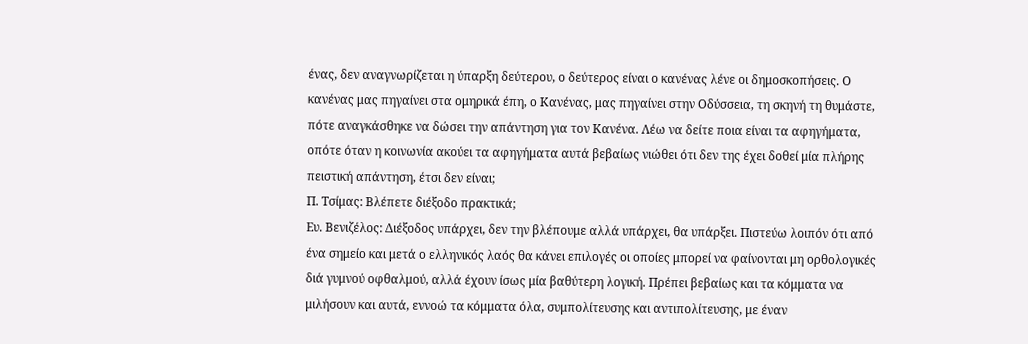ένας, δεν αναγνωρίζεται η ύπαρξη δεύτερου, ο δεύτερος είναι ο κανένας λένε οι δημοσκοπήσεις. Ο κανένας μας πηγαίνει στα ομηρικά έπη, ο Κανένας, μας πηγαίνει στην Οδύσσεια, τη σκηνή τη θυμάστε, πότε αναγκάσθηκε να δώσει την απάντηση για τον Κανένα. Λέω να δείτε ποια είναι τα αφηγήματα, οπότε όταν η κοινωνία ακούει τα αφηγήματα αυτά βεβαίως νιώθει ότι δεν της έχει δοθεί μία πλήρης πειστική απάντηση, έτσι δεν είναι;
Π. Τσίμας: Βλέπετε διέξοδο πρακτικά;
Ευ. Βενιζέλος: Διέξοδος υπάρχει, δεν την βλέπουμε αλλά υπάρχει, θα υπάρξει. Πιστεύω λοιπόν ότι από ένα σημείο και μετά ο ελληνικός λαός θα κάνει επιλογές οι οποίες μπορεί να φαίνονται μη ορθολογικές διά γυμνού οφθαλμού, αλλά έχουν ίσως μία βαθύτερη λογική. Πρέπει βεβαίως και τα κόμματα να μιλήσουν και αυτά, εννοώ τα κόμματα όλα, συμπολίτευσης και αντιπολίτευσης, με έναν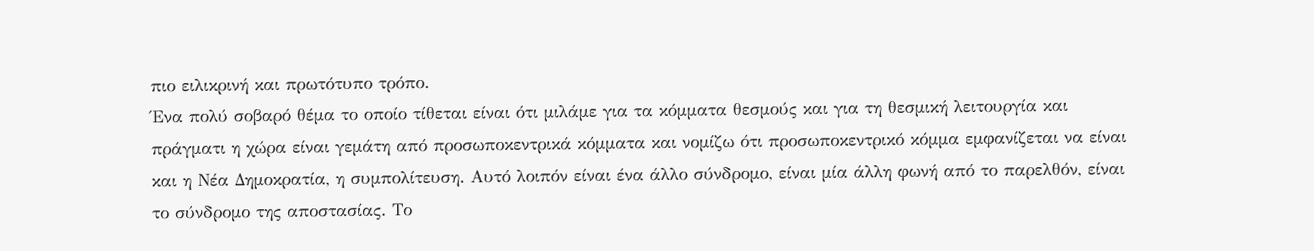πιο ειλικρινή και πρωτότυπο τρόπο.
Ένα πολύ σοβαρό θέμα το οποίο τίθεται είναι ότι μιλάμε για τα κόμματα θεσμούς και για τη θεσμική λειτουργία και πράγματι η χώρα είναι γεμάτη από προσωποκεντρικά κόμματα και νομίζω ότι προσωποκεντρικό κόμμα εμφανίζεται να είναι και η Νέα Δημοκρατία, η συμπολίτευση. Αυτό λοιπόν είναι ένα άλλο σύνδρομο, είναι μία άλλη φωνή από το παρελθόν, είναι το σύνδρομο της αποστασίας. Το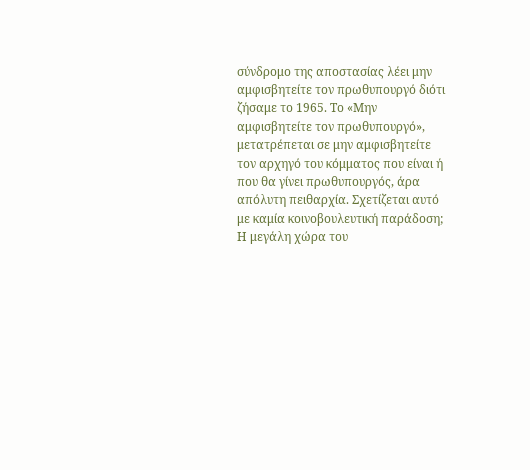σύνδρομο της αποστασίας λέει μην αμφισβητείτε τον πρωθυπουργό διότι ζήσαμε το 1965. Το «Μην αμφισβητείτε τον πρωθυπουργό», μετατρέπεται σε μην αμφισβητείτε τον αρχηγό του κόμματος που είναι ή που θα γίνει πρωθυπουργός, άρα απόλυτη πειθαρχία. Σχετίζεται αυτό με καμία κοινοβουλευτική παράδοση;
Η μεγάλη χώρα του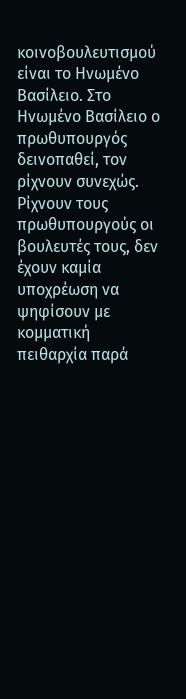κοινοβουλευτισμού είναι το Ηνωμένο Βασίλειο. Στο Ηνωμένο Βασίλειο ο πρωθυπουργός δεινοπαθεί, τον ρίχνουν συνεχώς. Ρίχνουν τους πρωθυπουργούς οι βουλευτές τους, δεν έχουν καμία υποχρέωση να ψηφίσουν με κομματική πειθαρχία παρά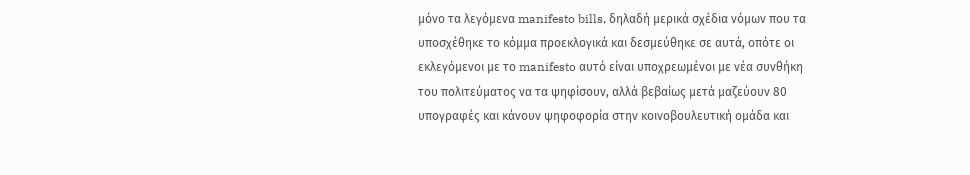μόνο τα λεγόμενα manifesto bills, δηλαδή μερικά σχέδια νόμων που τα υποσχέθηκε το κόμμα προεκλογικά και δεσμεύθηκε σε αυτά, οπότε οι εκλεγόμενοι με το manifesto αυτό είναι υποχρεωμένοι με νέα συνθήκη του πολιτεύματος να τα ψηφίσουν, αλλά βεβαίως μετά μαζεύουν 80 υπογραφές και κάνουν ψηφοφορία στην κοινοβουλευτική ομάδα και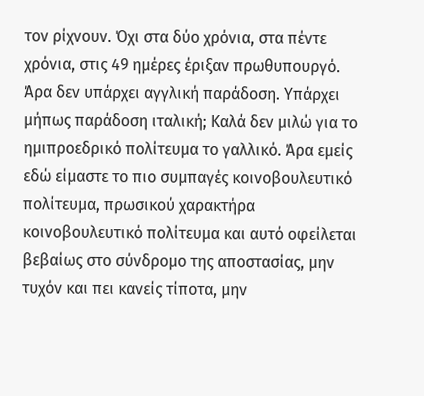τον ρίχνουν. Όχι στα δύο χρόνια, στα πέντε χρόνια, στις 49 ημέρες έριξαν πρωθυπουργό. Άρα δεν υπάρχει αγγλική παράδοση. Υπάρχει μήπως παράδοση ιταλική; Καλά δεν μιλώ για το ημιπροεδρικό πολίτευμα το γαλλικό. Άρα εμείς εδώ είμαστε το πιο συμπαγές κοινοβουλευτικό πολίτευμα, πρωσικού χαρακτήρα κοινοβουλευτικό πολίτευμα και αυτό οφείλεται βεβαίως στο σύνδρομο της αποστασίας, μην τυχόν και πει κανείς τίποτα, μην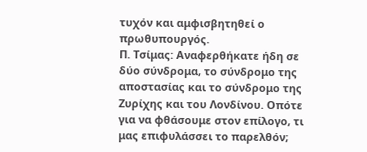τυχόν και αμφισβητηθεί ο πρωθυπουργός.
Π. Τσίμας: Αναφερθήκατε ήδη σε δύο σύνδρομα, το σύνδρομο της αποστασίας και το σύνδρομο της Ζυρίχης και του Λονδίνου. Οπότε για να φθάσουμε στον επίλογο, τι μας επιφυλάσσει το παρελθόν;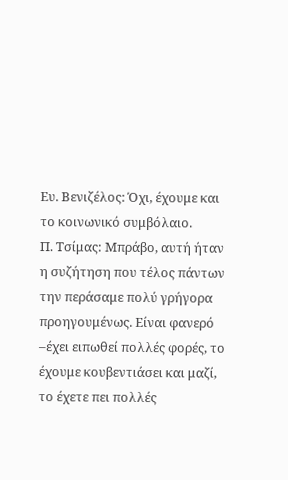Ευ. Βενιζέλος: Όχι, έχουμε και το κοινωνικό συμβόλαιο.
Π. Τσίμας: Μπράβο, αυτή ήταν η συζήτηση που τέλος πάντων την περάσαμε πολύ γρήγορα προηγουμένως. Είναι φανερό –έχει ειπωθεί πολλές φορές, το έχουμε κουβεντιάσει και μαζί, το έχετε πει πολλές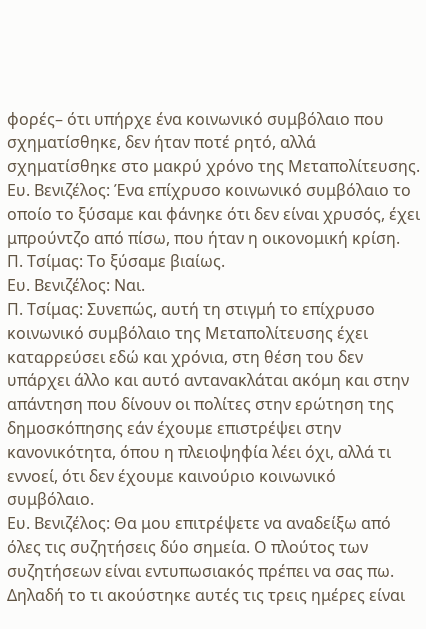φορές– ότι υπήρχε ένα κοινωνικό συμβόλαιο που σχηματίσθηκε, δεν ήταν ποτέ ρητό, αλλά σχηματίσθηκε στο μακρύ χρόνο της Μεταπολίτευσης.
Ευ. Βενιζέλος: Ένα επίχρυσο κοινωνικό συμβόλαιο το οποίο το ξύσαμε και φάνηκε ότι δεν είναι χρυσός, έχει μπρούντζο από πίσω, που ήταν η οικονομική κρίση.
Π. Τσίμας: Το ξύσαμε βιαίως.
Ευ. Βενιζέλος: Ναι.
Π. Τσίμας: Συνεπώς, αυτή τη στιγμή το επίχρυσο κοινωνικό συμβόλαιο της Μεταπολίτευσης έχει καταρρεύσει εδώ και χρόνια, στη θέση του δεν υπάρχει άλλο και αυτό αντανακλάται ακόμη και στην απάντηση που δίνουν οι πολίτες στην ερώτηση της δημοσκόπησης εάν έχουμε επιστρέψει στην κανονικότητα, όπου η πλειοψηφία λέει όχι, αλλά τι εννοεί, ότι δεν έχουμε καινούριο κοινωνικό συμβόλαιο.
Ευ. Βενιζέλος: Θα μου επιτρέψετε να αναδείξω από όλες τις συζητήσεις δύο σημεία. Ο πλούτος των συζητήσεων είναι εντυπωσιακός πρέπει να σας πω. Δηλαδή το τι ακούστηκε αυτές τις τρεις ημέρες είναι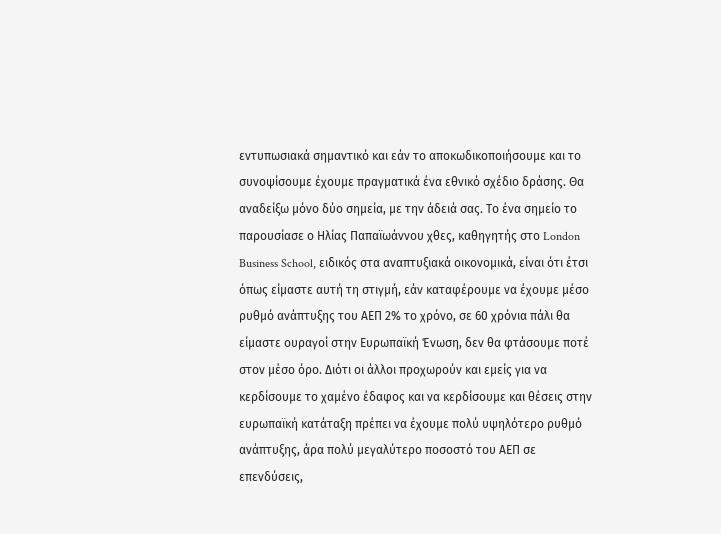εντυπωσιακά σημαντικό και εάν το αποκωδικοποιήσουμε και το συνοψίσουμε έχουμε πραγματικά ένα εθνικό σχέδιο δράσης. Θα αναδείξω μόνο δύο σημεία, με την άδειά σας. Το ένα σημείο το παρουσίασε ο Ηλίας Παπαϊωάννου χθες, καθηγητής στο London Business School, ειδικός στα αναπτυξιακά οικονομικά, είναι ότι έτσι όπως είμαστε αυτή τη στιγμή, εάν καταφέρουμε να έχουμε μέσο ρυθμό ανάπτυξης του ΑΕΠ 2% το χρόνο, σε 60 χρόνια πάλι θα είμαστε ουραγοί στην Ευρωπαϊκή Ένωση, δεν θα φτάσουμε ποτέ στον μέσο όρο. Διότι οι άλλοι προχωρούν και εμείς για να κερδίσουμε το χαμένο έδαφος και να κερδίσουμε και θέσεις στην ευρωπαϊκή κατάταξη πρέπει να έχουμε πολύ υψηλότερο ρυθμό ανάπτυξης, άρα πολύ μεγαλύτερο ποσοστό του ΑΕΠ σε επενδύσεις,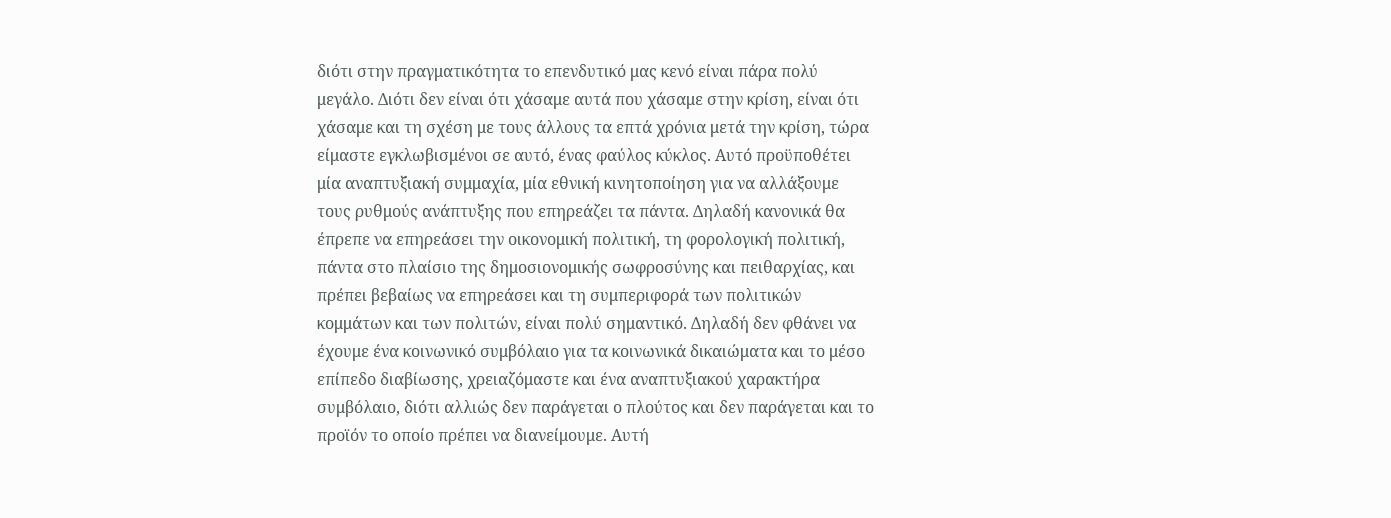διότι στην πραγματικότητα το επενδυτικό μας κενό είναι πάρα πολύ μεγάλο. Διότι δεν είναι ότι χάσαμε αυτά που χάσαμε στην κρίση, είναι ότι χάσαμε και τη σχέση με τους άλλους τα επτά χρόνια μετά την κρίση, τώρα είμαστε εγκλωβισμένοι σε αυτό, ένας φαύλος κύκλος. Αυτό προϋποθέτει μία αναπτυξιακή συμμαχία, μία εθνική κινητοποίηση για να αλλάξουμε τους ρυθμούς ανάπτυξης που επηρεάζει τα πάντα. Δηλαδή κανονικά θα έπρεπε να επηρεάσει την οικονομική πολιτική, τη φορολογική πολιτική, πάντα στο πλαίσιο της δημοσιονομικής σωφροσύνης και πειθαρχίας, και πρέπει βεβαίως να επηρεάσει και τη συμπεριφορά των πολιτικών κομμάτων και των πολιτών, είναι πολύ σημαντικό. Δηλαδή δεν φθάνει να έχουμε ένα κοινωνικό συμβόλαιο για τα κοινωνικά δικαιώματα και το μέσο επίπεδο διαβίωσης, χρειαζόμαστε και ένα αναπτυξιακού χαρακτήρα συμβόλαιο, διότι αλλιώς δεν παράγεται ο πλούτος και δεν παράγεται και το προϊόν το οποίο πρέπει να διανείμουμε. Αυτή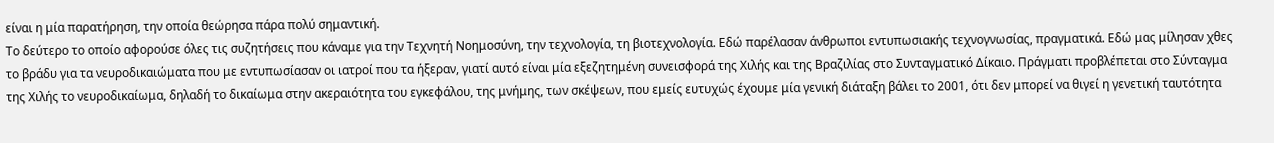είναι η μία παρατήρηση, την οποία θεώρησα πάρα πολύ σημαντική.
Το δεύτερο το οποίο αφορούσε όλες τις συζητήσεις που κάναμε για την Τεχνητή Νοημοσύνη, την τεχνολογία, τη βιοτεχνολογία. Εδώ παρέλασαν άνθρωποι εντυπωσιακής τεχνογνωσίας, πραγματικά. Εδώ μας μίλησαν χθες το βράδυ για τα νευροδικαιώματα που με εντυπωσίασαν οι ιατροί που τα ήξεραν, γιατί αυτό είναι μία εξεζητημένη συνεισφορά της Χιλής και της Βραζιλίας στο Συνταγματικό Δίκαιο. Πράγματι προβλέπεται στο Σύνταγμα της Χιλής το νευροδικαίωμα, δηλαδή το δικαίωμα στην ακεραιότητα του εγκεφάλου, της μνήμης, των σκέψεων, που εμείς ευτυχώς έχουμε μία γενική διάταξη βάλει το 2001, ότι δεν μπορεί να θιγεί η γενετική ταυτότητα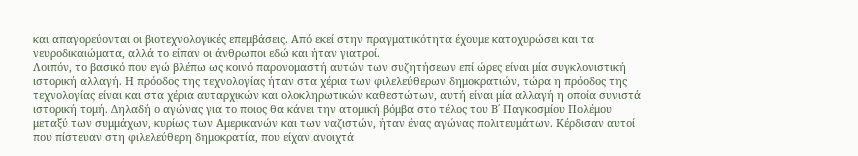και απαγορεύονται οι βιοτεχνολογικές επεμβάσεις. Από εκεί στην πραγματικότητα έχουμε κατοχυρώσει και τα νευροδικαιώματα, αλλά το είπαν οι άνθρωποι εδώ και ήταν γιατροί.
Λοιπόν, το βασικό που εγώ βλέπω ως κοινό παρονομαστή αυτών των συζητήσεων επί ώρες είναι μία συγκλονιστική ιστορική αλλαγή. Η πρόοδος της τεχνολογίας ήταν στα χέρια των φιλελεύθερων δημοκρατιών, τώρα η πρόοδος της τεχνολογίας είναι και στα χέρια αυταρχικών και ολοκληρωτικών καθεστώτων, αυτή είναι μία αλλαγή η οποία συνιστά ιστορική τομή. Δηλαδή ο αγώνας για το ποιος θα κάνει την ατομική βόμβα στο τέλος του Β΄ Παγκοσμίου Πολέμου μεταξύ των συμμάχων, κυρίως των Αμερικανών και των ναζιστών, ήταν ένας αγώνας πολιτευμάτων. Κέρδισαν αυτοί που πίστευαν στη φιλελεύθερη δημοκρατία, που είχαν ανοιχτά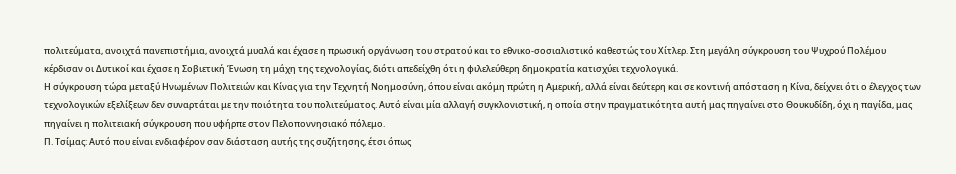πολιτεύματα, ανοιχτά πανεπιστήμια, ανοιχτά μυαλά και έχασε η πρωσική οργάνωση του στρατού και το εθνικο-σοσιαλιστικό καθεστώς του Χίτλερ. Στη μεγάλη σύγκρουση του Ψυχρού Πολέμου κέρδισαν οι Δυτικοί και έχασε η Σοβιετική Ένωση τη μάχη της τεχνολογίας, διότι απεδείχθη ότι η φιλελεύθερη δημοκρατία κατισχύει τεχνολογικά.
Η σύγκρουση τώρα μεταξύ Ηνωμένων Πολιτειών και Κίνας για την Τεχνητή Νοημοσύνη, όπου είναι ακόμη πρώτη η Αμερική, αλλά είναι δεύτερη και σε κοντινή απόσταση η Κίνα, δείχνει ότι ο έλεγχος των τεχνολογικών εξελίξεων δεν συναρτάται με την ποιότητα του πολιτεύματος. Αυτό είναι μία αλλαγή συγκλονιστική, η οποία στην πραγματικότητα αυτή μας πηγαίνει στο Θουκυδίδη, όχι η παγίδα, μας πηγαίνει η πολιτειακή σύγκρουση που υφήρπε στον Πελοποννησιακό πόλεμο.
Π. Τσίμας: Αυτό που είναι ενδιαφέρον σαν διάσταση αυτής της συζήτησης, έτσι όπως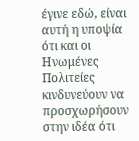έγινε εδώ, είναι αυτή η υποψία ότι και οι Ηνωμένες Πολιτείες κινδυνεύουν να προσχωρήσουν στην ιδέα ότι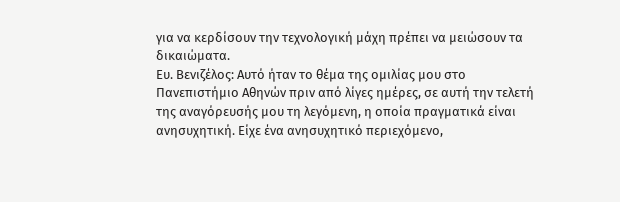για να κερδίσουν την τεχνολογική μάχη πρέπει να μειώσουν τα δικαιώματα.
Ευ. Βενιζέλος: Αυτό ήταν το θέμα της ομιλίας μου στο Πανεπιστήμιο Αθηνών πριν από λίγες ημέρες, σε αυτή την τελετή της αναγόρευσής μου τη λεγόμενη, η οποία πραγματικά είναι ανησυχητική. Είχε ένα ανησυχητικό περιεχόμενο,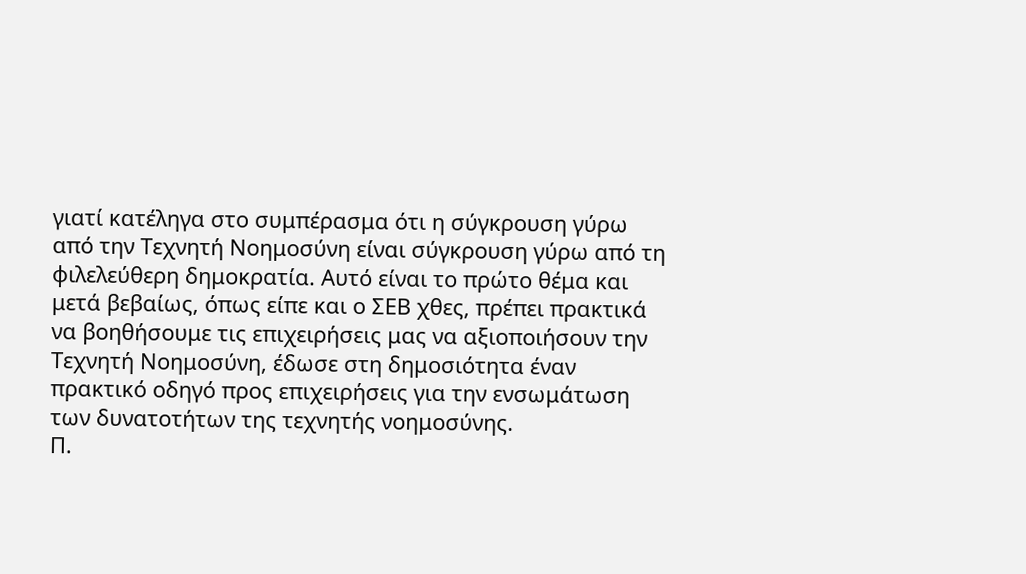γιατί κατέληγα στο συμπέρασμα ότι η σύγκρουση γύρω από την Τεχνητή Νοημοσύνη είναι σύγκρουση γύρω από τη φιλελεύθερη δημοκρατία. Αυτό είναι το πρώτο θέμα και μετά βεβαίως, όπως είπε και ο ΣΕΒ χθες, πρέπει πρακτικά να βοηθήσουμε τις επιχειρήσεις μας να αξιοποιήσουν την Τεχνητή Νοημοσύνη, έδωσε στη δημοσιότητα έναν πρακτικό οδηγό προς επιχειρήσεις για την ενσωμάτωση των δυνατοτήτων της τεχνητής νοημοσύνης.
Π.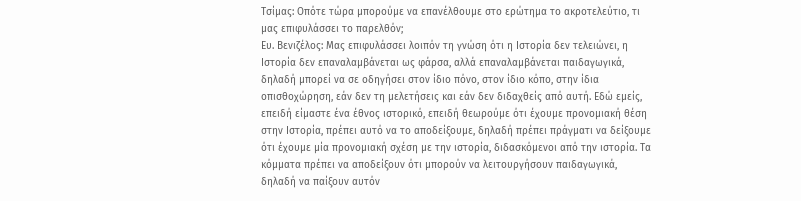Τσίμας: Οπότε τώρα μπορούμε να επανέλθουμε στο ερώτημα το ακροτελεύτιο, τι μας επιφυλάσσει το παρελθόν;
Ευ. Βενιζέλος: Μας επιφυλάσσει λοιπόν τη γνώση ότι η Ιστορία δεν τελειώνει, η Ιστορία δεν επαναλαμβάνεται ως φάρσα, αλλά επαναλαμβάνεται παιδαγωγικά, δηλαδή μπορεί να σε οδηγήσει στον ίδιο πόνο, στον ίδιο κόπο, στην ίδια οπισθοχώρηση, εάν δεν τη μελετήσεις και εάν δεν διδαχθείς από αυτή. Εδώ εμείς, επειδή είμαστε ένα έθνος ιστορικό, επειδή θεωρούμε ότι έχουμε προνομιακή θέση στην Ιστορία, πρέπει αυτό να το αποδείξουμε, δηλαδή πρέπει πράγματι να δείξουμε ότι έχουμε μία προνομιακή σχέση με την ιστορία, διδασκόμενοι από την ιστορία. Τα κόμματα πρέπει να αποδείξουν ότι μπορούν να λειτουργήσουν παιδαγωγικά, δηλαδή να παίξουν αυτόν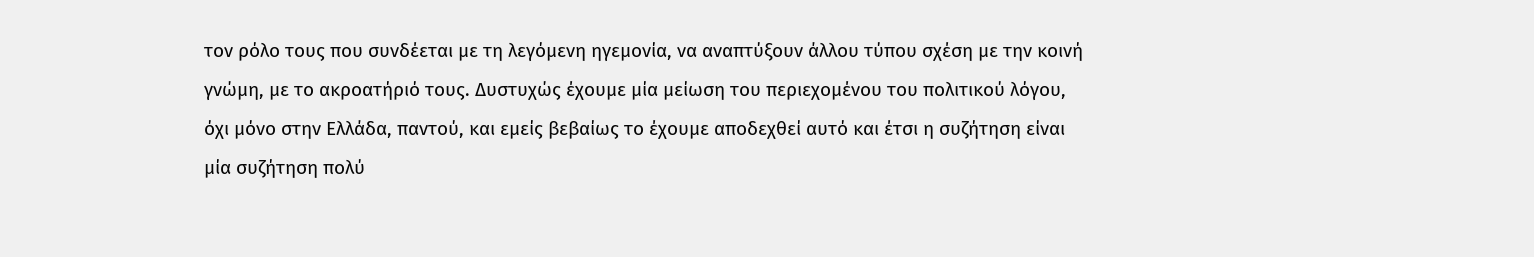τον ρόλο τους που συνδέεται με τη λεγόμενη ηγεμονία, να αναπτύξουν άλλου τύπου σχέση με την κοινή γνώμη, με το ακροατήριό τους. Δυστυχώς έχουμε μία μείωση του περιεχομένου του πολιτικού λόγου, όχι μόνο στην Ελλάδα, παντού, και εμείς βεβαίως το έχουμε αποδεχθεί αυτό και έτσι η συζήτηση είναι μία συζήτηση πολύ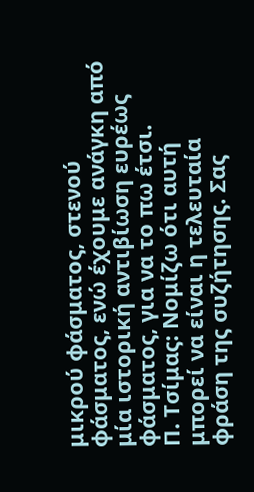μικρού φάσματος, στενού φάσματος, ενώ έχουμε ανάγκη από μία ιστορική αντιβίωση ευρέως φάσματος, για να το πω έτσι.
Π. Τσίμας: Νομίζω ότι αυτή μπορεί να είναι η τελευταία φράση της συζήτησης. Σας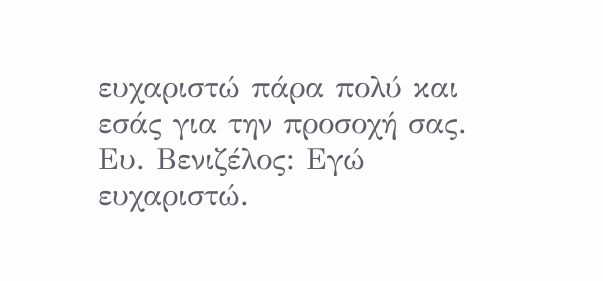ευχαριστώ πάρα πολύ και εσάς για την προσοχή σας.
Ευ. Βενιζέλος: Εγώ ευχαριστώ.